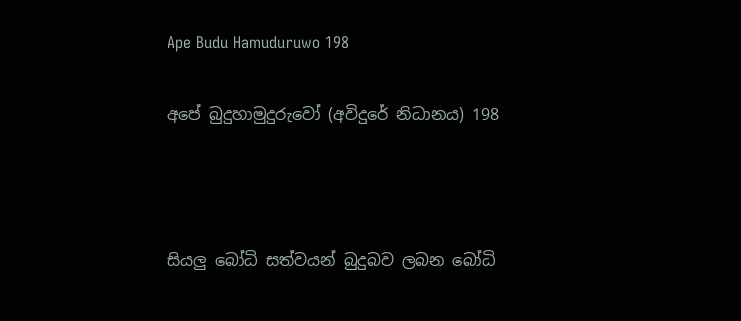Ape Budu Hamuduruwo 198

අපේ බුදුහාමුදුරුවෝ (අවිදුරේ නිධානය) 198



සියලු බෝධි සත්වයන් බුදුබව ලබන බෝධි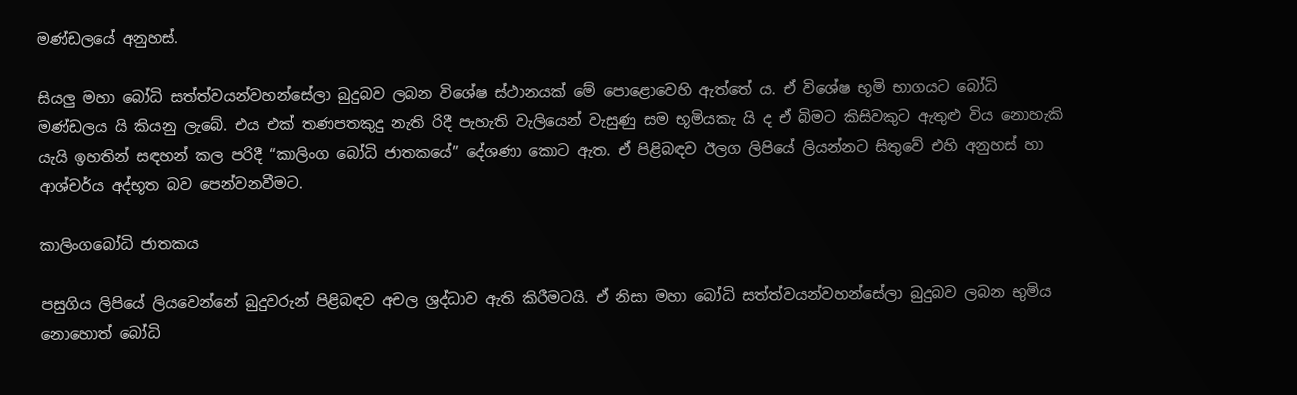මණ්ඩලයේ අනුහස්.

සියලු මහා බෝධි සත්ත්වයන්වහන්සේලා බුදුබව ලබන විශේෂ ස්ථානයක් මේ පොළොවෙහි ඇත්තේ ය. ඒ විශේෂ භූමි භාගයට බෝධි මණ්ඩලය යි කියනු ලැබේ. එය එක් තණපතකුදු නැති රිදී පැහැති වැලියෙන් වැසුණු සම භූමියකැ යි ද ඒ බිමට කිසිවකුට ඇතුළු විය නොහැකි යැයි ඉහතින් සඳහන් කල පරිදී “කාලිංග බෝධි ජාතකයේ” දේශණා කොට ඇත. ඒ පිළිබඳව ඊලග ලිපියේ ලියන්නට සිතුවේ එහි අනුහස් හා ආශ්චර්ය අද්භූත බව පෙන්වනවීමට.

කාලිංගබෝධි ජාතකය

පසුගිය ලිපියේ ලියවෙන්නේ බුදුවරුන් පිළිබඳව අචල ශ්‍රද්ධාව ඇති කිරීමටයි. ඒ නිසා මහා බෝධි සත්ත්වයන්වහන්සේලා බුදුබව ලබන භුමිය නොහොත් බෝධි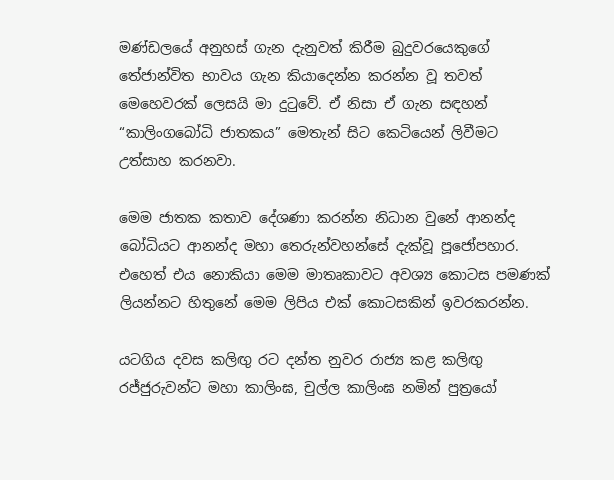මණ්ඩලයේ අනුහස් ගැන දැනුවත් කිරීම බුදුවරයෙකුගේ තේජාන්විත භාවය ගැන කියාදෙන්න කරන්න වූ තවත් මෙහෙවරක් ලෙසයි මා දුටුවේ. ඒ නිසා ඒ ගැන සඳහන් “කාලිංගබෝධි ජාතකය” මෙතැන් සිට කෙටියෙන් ලිවීමට උත්සාහ කරනවා.

මෙම ජාතක කතාව දේශණා කරන්න නිධාන වුනේ ආනන්ද බෝධියට ආනන්ද මහා තෙරුන්වහන්සේ දැක්වූ පූජෝපහාර. එහෙත් එය නොකියා මෙම මාතෘකාවට අවශ්‍ය කොටස පමණක් ලියන්නට හිතුනේ මෙම ලිපිය එක් කොටසකින් ඉවරකරන්න.

යටගිය දවස කලිඟු රට දන්ත නුවර රාජ්‍ය කළ කලිඟු රජ්ජුරුවන්ට මහා කාලිංඝ, චුල්ල කාලිංඝ නමින් පුත්‍රයෝ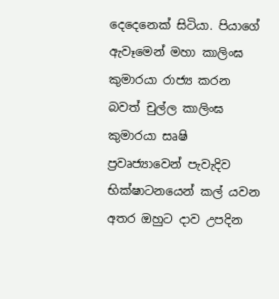දෙදෙනෙක් සිටියා. පියාගේ ඇවෑමෙන් මහා කාලිංඝ කුමාරයා රාජ්‍ය කරන බවත් චුල්ල කාලිංඝ කුමාරයා සෘෂි ප්‍රවෘජ්‍යාවෙන් පැවැදිව භික්ෂාටනයෙන් කල් යවන අතර ඔහුට දාව උපදින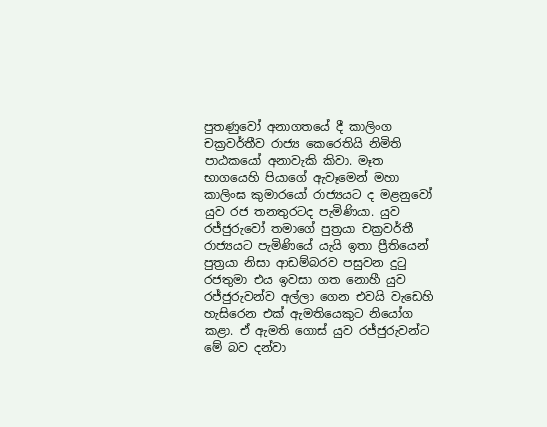පුතණුවෝ අනාගතයේ දී කාලිංග චක්‍රවර්තීව රාජ්‍ය කෙරෙතියි නිමිති පාඨකයෝ අනාවැකි කිවා. මෑත භාගයෙහි පියාගේ ඇවෑමෙන් මහා කාලිංඝ කුමාරයෝ රාජ්‍යයට ද මළනුවෝ යුව රජ තනතුරටද පැමිණියා. යුව රජ්ජුරුවෝ තමාගේ පුත්‍රයා චක්‍රවර්තී රාජ්‍යයට පැමිණියේ යැයි ඉතා ප්‍රීතියෙන් පුත්‍රයා නිසා ආඩම්බරව පසුවන දුටු රජතුමා එය ඉවසා ගත නොහී යුව රජ්ජුරුවන්ව අල්ලා ගෙන එවයි වැඩෙහි හැසිරෙන එක් ඇමතියෙකුට නියෝග කළා. ඒ ඇමති ගොස් යුව රජ්ජුරුවන්ට මේ බව දන්වා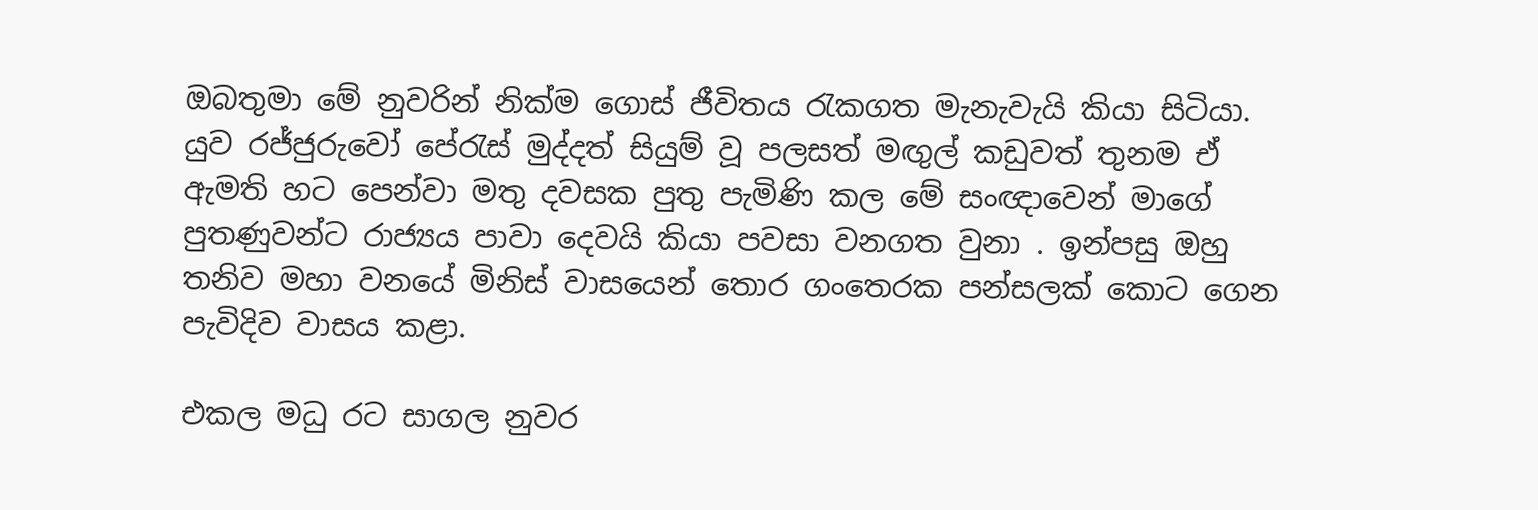ඔබතුමා මේ නුවරින් නික්ම ගොස් ජීවිතය රැකගත මැනැවැයි කියා සිටියා. යුව රජ්ජුරුවෝ පේරැස් මුද්දත් සියුම් වූ පලසත් මඟුල් කඩුවත් තුනම ඒ ඇමති හට පෙන්වා මතු දවසක පුතු පැමිණි කල මේ සංඥාවෙන් මාගේ පුතණුවන්ට රාජ්‍යය පාවා දෙවයි කියා පවසා වනගත වුනා . ඉන්පසු ඔහු තනිව මහා වනයේ මිනිස් වාසයෙන් තොර ගංතෙරක පන්සලක් කොට ගෙන පැවිදිව වාසය කළා.

එකල මධු රට සාගල නුවර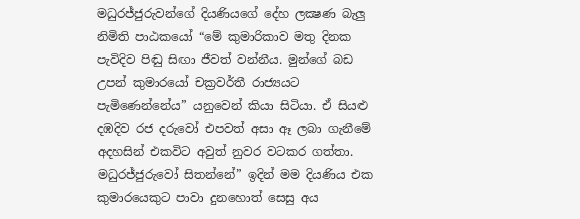මධුරජ්ජුරුවන්ගේ දියණියගේ දේහ ලක්‍ෂණ බැලු නිමිති පාඨකයෝ “මේ කුමාරිකාව මතු දිනක පැවිදිව පිඬු සිඟා ජීවත් වන්නීය. මුන්ගේ බඩ උපන් කුමාරයෝ චක්‍රවර්තී රාජ්‍යයට පැමිණෙන්නේය” යනුවෙන් කියා සිටියා. ඒ සියළු දඹදිව රජ දරුවෝ එපවත් අසා ඈ ලබා ගැනීමේ අදහසින් එකවිට අවුත් නුවර වටකර ගත්තා. මධුරජ්ජුරුවෝ සිතන්නේ” ඉදින් මම දියණිය එක කුමාරයෙකුට පාවා දුනහොත් සෙසු අය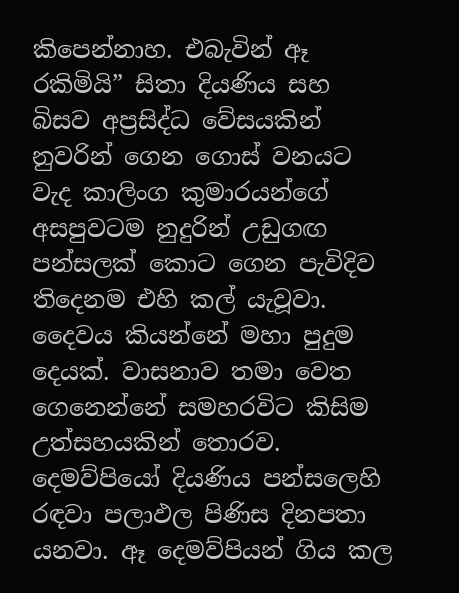කිපෙන්නාහ. එබැවින් ඈ රකිමියි” සිතා දියණිය සහ බිසව අප්‍රසිද්ධ වේසයකින් නුවරින් ගෙන ගොස් වනයට වැද කාලිංග කුමාරයන්ගේ අසපුවටම නුදුරින් උඩුගඟ පන්සලක් කොට ගෙන පැවිදිව තිදෙනම එහි කල් යැවූවා. දෛවය කියන්නේ මහා පුදුම දෙයක්. වාසනාව තමා වෙත ගෙනෙන්නේ සමහරවිට කිසිම උත්සහයකින් තොරව. දෙමව්පියෝ දියණිය පන්සලෙහි රඳවා පලාඵල පිණිස දිනපතා යනවා. ඈ දෙමව්පියන් ගිය කල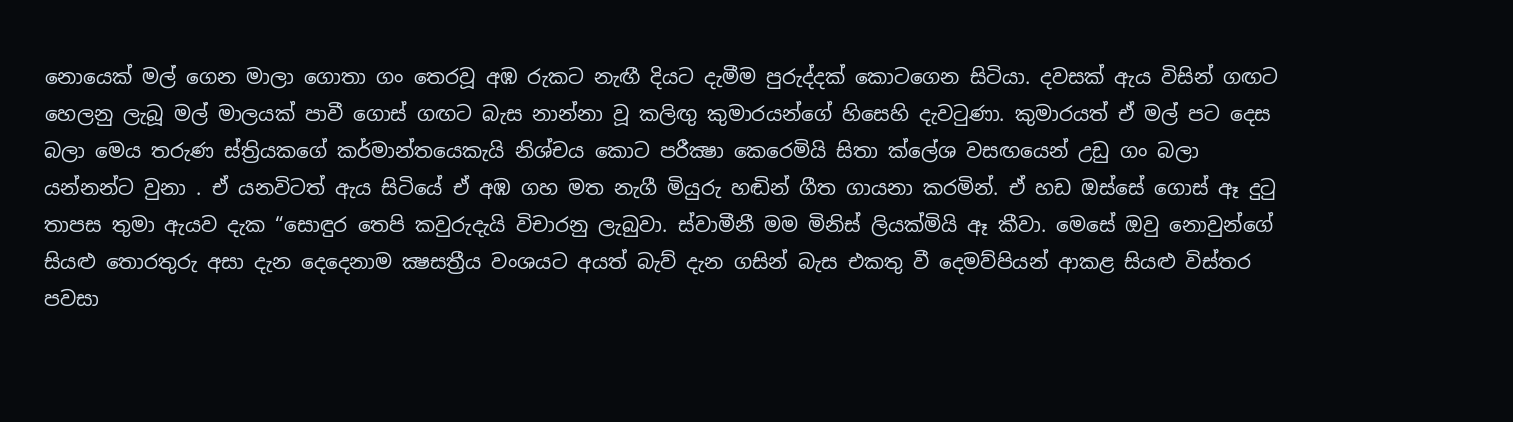නොයෙක් මල් ගෙන මාලා ගොතා ගං තෙරවූ අඹ රුකට නැඟී දියට දැමීම පුරුද්දක් කොටගෙන සිටියා. දවසක් ඇය විසින් ගඟට හෙලනු ලැබූ මල් මාලයක් පාවී ගොස් ගඟට බැස නාන්නා වූ කලිඟු කුමාරයන්ගේ හිසෙහි දැවටුණා. කුමාරයත් ඒ මල් පට දෙස බලා මෙය තරුණ ස්ත්‍රියකගේ කර්මාන්තයෙකැයි නිශ්චය කොට පරීක්‍ෂා කෙරෙමියි සිතා ක්ලේශ වසඟයෙන් උඩු ගං බලා යන්නන්ට වුනා . ඒ යනවිටත් ඇය සිටියේ ඒ අඹ ගහ මත නැගී මියුරු හඬින් ගීත ගායනා කරමින්. ඒ හඩ ඔස්සේ ගොස් ඈ දුටු තාපස තුමා ඇයව දැක “සොඳුර තෙපි කවුරුදැයි විචාරනු ලැබුවා. ස්වාමීනී මම මිනිස් ලියක්මියි ඈ කීවා. මෙසේ ඔවු නොවුන්ගේ සියළු තොරතුරු අසා දැන දෙදෙනාම ක්‍ෂසත්‍රීය වංශයට අයත් බැව් දැන ගසින් බැස එකතු වී දෙමව්පියන් ආකළ සියළු විස්තර පවසා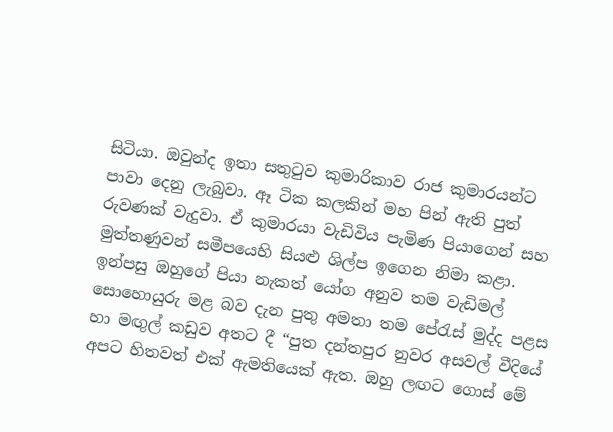සිටියා. ඔවුන්ද ඉතා සතුටුව කුමාරිකාව රාජ කුමාරයන්ට පාවා දෙනු ලැබුවා. ඈ ටික කලකින් මහ පින් ඇති පුත් රුවණක් වැදුවා. ඒ කුමාරයා වැඩිවිය පැමිණ පියාගෙන් සහ මුත්තණුවන් සමීපයෙහි සියළු ශිල්ප ඉගෙන නිමා කළා. ඉන්පසු ඔහුගේ පියා නැකත් යෝග අනුව තම වැඩිමල් සොහොයුරු මළ බව දැන පුතු අමතා තම පේරැස් මුද්ද පළස හා මඟුල් කඩුව අතට දී “පුත දන්තපුර නුවර අසවල් වීදියේ අපට හිතවත් එක් ඇමතියෙක් ඇත. ඔහු ලඟට ගොස් මේ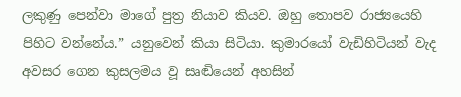ලකුණු පෙන්වා මාගේ පුත්‍ර නියාව කියව. ඔහු තොපව රාජ්‍යයෙහි පිහිට වන්නේය.” යනුවෙන් කියා සිටියා. කුමාරයෝ වැඩිහිටියන් වැද අවසර ගෙන කුසලමය වූ සෘඬියෙන් අහසින්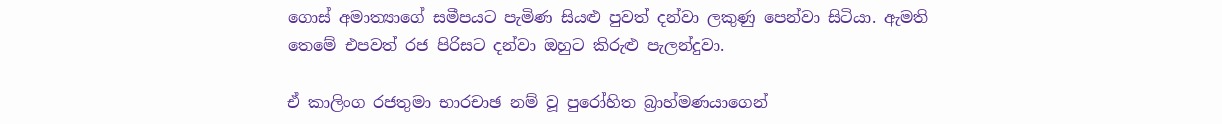ගොස් අමාත්‍යාගේ සමීපයට පැමිණ සියළු පුවත් දන්වා ලකුණු පෙන්වා සිටියා. ඇමති තෙමේ එපවත් රජ පිරිසට දන්වා ඔහුට කිරුළු පැලන්දුවා.

ඒ කාලිංග රජතුමා භාරචාඡ නම් වූ පුරෝහිත බ්‍රාහ්මණයාගෙන්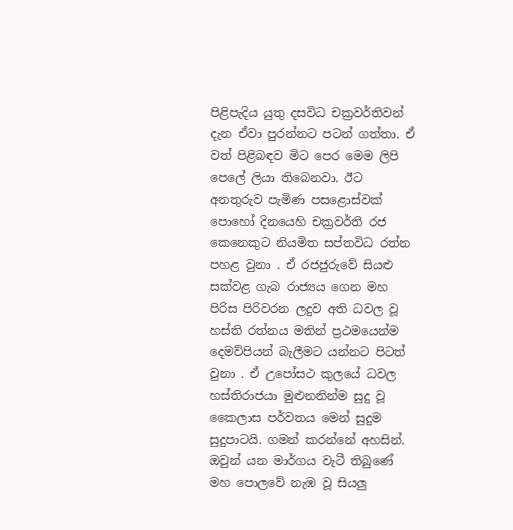පිළිපැදිය යුතු දසවිධ චක්‍රවර්තිවන් දැන ඒවා පුරන්නට පටන් ගත්තා. ඒ වත් පිළිබඳව මිට පෙර මෙම ලිපි පෙලේ ලියා තිබෙනවා. ඊට අනතුරුව පැමිණ පසළොස්වක් පොහෝ දිනයෙහි චක්‍රවර්ති රජ කෙනෙකුට නියමිත සප්තවිධ රත්න පහළ වුනා . ඒ රජජුරුවේ සියළු සක්වළ ගැබ රාජ්‍යය ගෙන මහ පිරිස පිරිවරන ලදුව අති ධවල වූ හස්ති රත්නය මතින් ප්‍රථමයෙන්ම දෙමව්පියන් බැලීමට යන්නට පිටත් වුනා . ඒ උපෝසථ කුලයේ ධවල හස්තිරාජයා මුළුනනින්ම සුදු වූ කෛලාස පර්වතය මෙන් සුදුම සුදුපාටයි. ගමන් කරන්නේ අහසින්. ඔවුන් යන මාර්ගය වැටී තිබුණේ මහ පොලවේ නැඹ වූ සියලු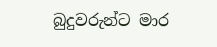බුදුවරුන්ට මාර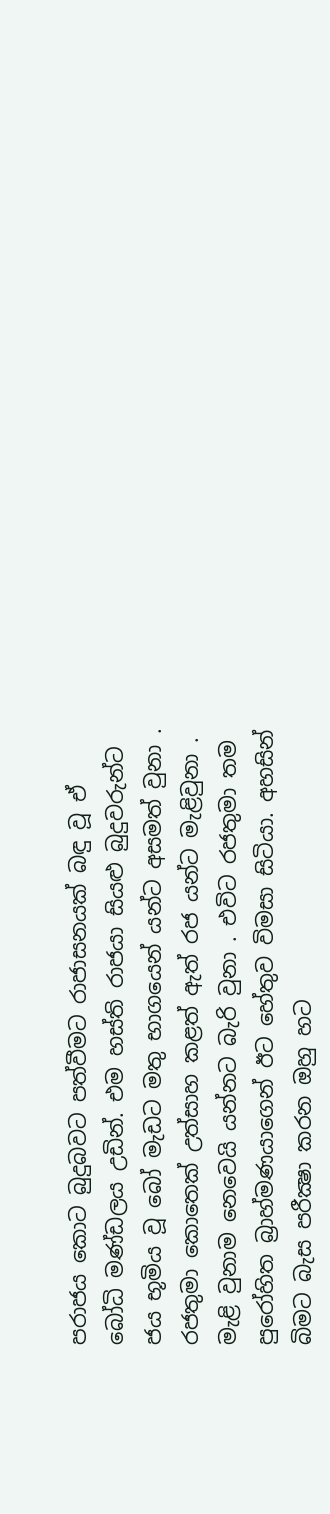පරාජය කොට බුදුබවට පත්වීමට රාජාසනයක් බඳු වූ ඒ බෝධි මණ්ඩලය උඩින්. එම හස්ති රාජයා සියළු බුදුවරුන්ට ජය භූමිය වූ බෝ මැඩට මතු භාගයෙන් යන්ට අසමත් වුනා . රජතුමා කොතෙක් උත්සාහ කළත් ඇත් රජ යන්ට මැළිවුනා . මැළි වුනාම නෙවෙයි යන්නට බැරි වුනා . එවිට රජතුමා තම පුරෝහිත බ්‍රාහ්මණයාගෙන් ඊට හේතුව විමසා සිටියා. අහසින් බිමට බැස පරීක්‍ෂා කරන ඔහු හට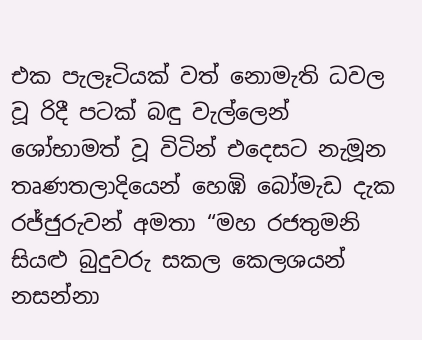එක පැලෑටියක් වත් නොමැති ධවල වූ රිදී පටක් බඳු වැල්ලෙන් ශෝභාමත් වූ විටින් එදෙසට නැමූන තෘණතලාදියෙන් හෙඹි බෝමැඩ දැක රජ්ජුරුවන් අමතා “මහ රජතුමනි සියළු බුදුවරු සකල කෙලශයන් නසන්නා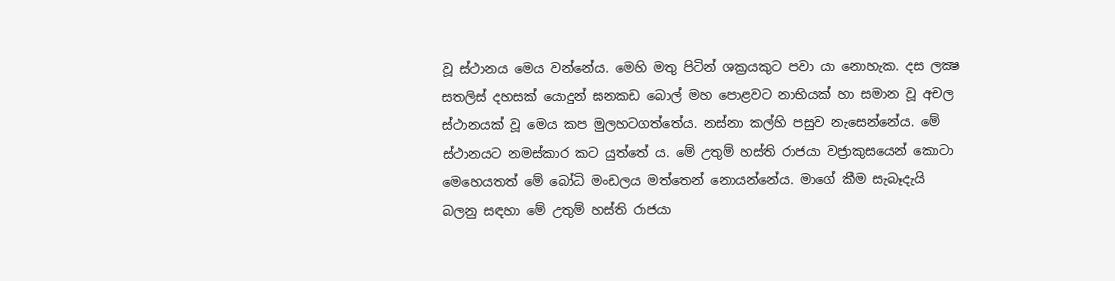වූ ස්ථානය මෙය වන්නේය. මෙහි මතු පිටින් ශක්‍රයකුට පවා යා නොහැක. දස ලක්‍ෂ සතලිස් දහසක් යොදුන් ඝනකඩ බොල් මහ පොළවට නාභියක් හා සමාන වූ අචල ස්ථානයක් වූ මෙය කප මුලහටගත්තේය. නස්නා කල්හි පසුව නැසෙන්නේය. මේ ස්ථානයට නමස්කාර කට යුත්තේ ය. මේ උතුම් හස්ති රාජයා වජ්‍රාකුසයෙන් කොටා මෙහෙයතත් මේ බෝධි මංඩලය මත්තෙන් නොයන්නේය. මාගේ කීම සැබෑදැයි බලනු සඳහා මේ උතුම් හස්ති රාජයා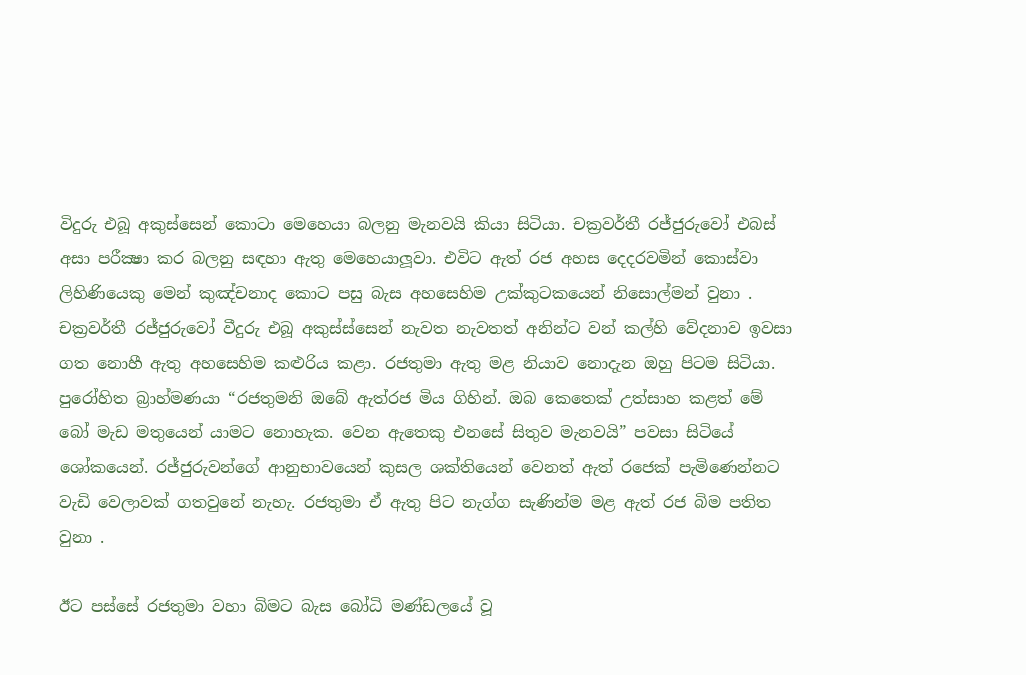විදුරු එබූ අකුස්සෙන් කොටා මෙහෙයා බලනු මැනවයි කියා සිටියා. චක්‍රවර්තී රජ්ජුරුවෝ එබස් අසා පරීක්‍ෂා කර බලනු සඳහා ඇතු මෙහෙයාලූවා. එවිට ඇත් රජ අහස දෙදරවමින් කොස්වා ලිහිණියෙකු මෙන් කුඤ්චනාද කොට පසු බැස අහසෙහිම උක්කුටකයෙන් නිසොල්මන් වුනා . චක්‍රවර්තී රජ්ජුරුවෝ වීදුරු එබූ අකුස්ස්සෙන් නැවත නැවතත් අනින්ට වන් කල්හි වේදනාව ඉවසා ගත නොහී ඇතු අහසෙහිම කළුරිය කළා. රජතුමා ඇතු මළ නියාව නොදැන ඔහු පිටම සිටියා. පුරෝහිත බ්‍රාහ්මණයා “රජතුමනි ඔබේ ඇත්රජ මිය ගිහින්. ඔබ කෙතෙක් උත්සාහ කළත් මේ බෝ මැඩ මතුයෙන් යාමට නොහැක. වෙන ඇතෙකු එනසේ සිතුව මැනවයි” පවසා සිටියේ ශෝකයෙන්. රජ්ජුරුවන්ගේ ආනුභාවයෙන් කුසල ශක්තියෙන් වෙනත් ඇත් රජෙක් පැමිණෙන්නට වැඩි වෙලාවක් ගතවුනේ නැහැ. රජතුමා ඒ ඇතු පිට නැග්ග සැණින්ම මළ ඇත් රජ බිම පතිත වුනා .

ඊට පස්සේ රජතුමා වහා බිමට බැස බෝධි මණ්ඩලයේ වූ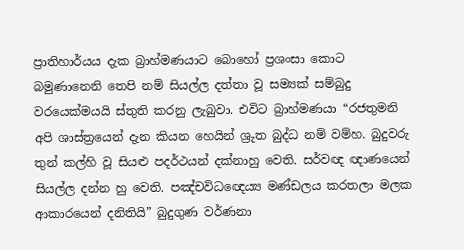ප්‍රාතිහාර්යය දැක බ්‍රාහ්මණයාට බොහෝ ප්‍රශංසා කොට බමුණානෙනි තෙපි නම් සියල්ල දත්තා වූ සම්‍යක් සම්බුදු වරයෙක්මයයි ස්තුති කරනු ලැබුවා. එවිට බ්‍රාහ්මණයා “රජතුමනි අපි ශාස්ත්‍රයෙන් දැන කියන හෙයින් ශ්‍රුත බුද්ධ නම් වම්හ. බුදුවරු තුන් කල්හි වූ සියළු පදර්ථයන් දක්නාහු වෙති. සර්වඥ ඥාණයෙන් සියල්ල දන්න හු වෙති. පඤ්චවිධඥෙය්‍ය මණ්ඩලය කරතලා මලක ආකාරයෙන් දනිතියි” බුදුගුණ වර්ණනා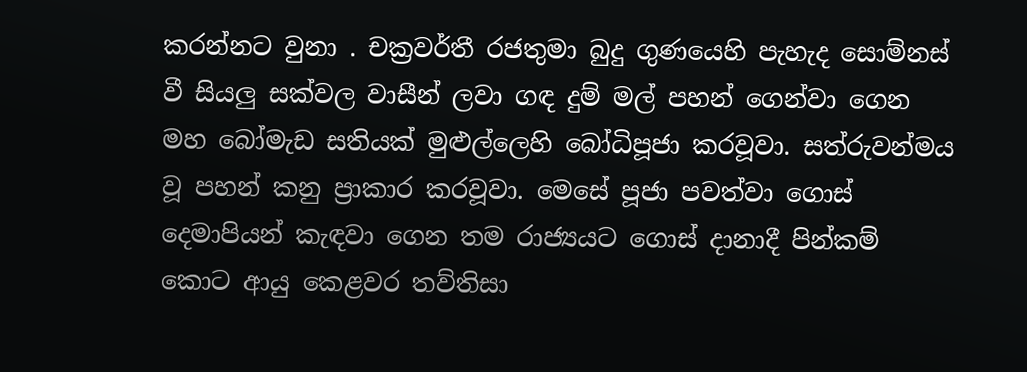කරන්නට වුනා . චක්‍රවර්තී රජතුමා බුදු ගුණයෙහි පැහැද සොම්නස් වී සියලු සක්වල වාසීන් ලවා ගඳ දුම් මල් පහන් ගෙන්වා ගෙන මහ බෝමැඩ සතියක් මුළුල්ලෙහි බෝධිපූජා කරවූවා. සත්රුවන්මය වූ පහන් කනු ප්‍රාකාර කරවූවා. මෙසේ පූජා පවත්වා ගොස් දෙමාපියන් කැඳවා ගෙන තම රාජ්‍යයට ගොස් දානාදී පින්කම් කොට ආයු කෙළවර තව්තිසා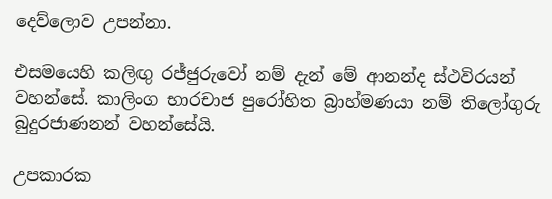දෙව්ලොව උපන්නා.

එසමයෙහි කලිඟු රජ්ජුරුවෝ නම් දැන් මේ ආනන්ද ස්ථවිරයන් වහන්සේ. කාලිංග භාරචාජ පුරෝහිත බ්‍රාහ්මණයා නම් තිලෝගුරු බුදුරජාණනන් වහන්සේයි.

උපකාරක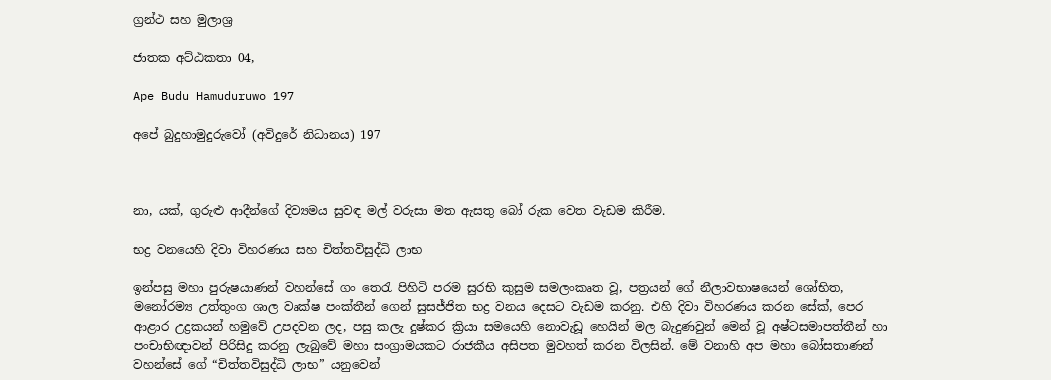ග්‍රන්ථ සහ මුලාශ්‍ර

ජාතක අට්ඨකතා 04,

Ape Budu Hamuduruwo 197

අපේ බුදුහාමුදුරුවෝ (අවිදුරේ නිධානය) 197



නා, යක්, ගුරුළු ආදීන්ගේ දිව්‍යමය සුවඳ මල් වරුසා මත ඇසතු බෝ රුක වෙත වැඩම කිරීම.

භද්‍ර වනයෙහි දිවා විහරණය සහ චිත්තවිසුද්ධි ලාභ

ඉන්පසු මහා පුරුෂයාණන් වහන්සේ ගං තෙරැ පිහිටි පරම සුරභි කුසුම සමලංකෘත වූ, පත්‍රයන් ගේ නීලාවභාෂයෙන් ශෝභිත, මනෝරම්‍ය උත්තුංග ශාල වෘක්ෂ පංක්තීන් ගෙන් සුසජ්ජිත භද්‍ර වනය දෙසට වැඩම කරනු. එහි දිවා විහරණය කරන සේක්, පෙර ආළාර උද්‍රකයන් හමුවේ උපදවන ලද, පසු කලැ දුෂ්කර ක්‍රියා සමයෙහි නොවැඩූ හෙයින් මල බැදුණවුන් මෙන් වූ අෂ්ටසමාපත්තීන් හා පංචාභිඥාවන් පිරිසිදු කරනු ලැබුවේ මහා සංග්‍රාමයකට රාජකීය අසිපත මුවහත් කරන විලසින්. මේ වනාහි අප මහා බෝසතාණන් වහන්සේ ගේ “චිත්තවිසුද්ධි ලාභ” යනුවෙන්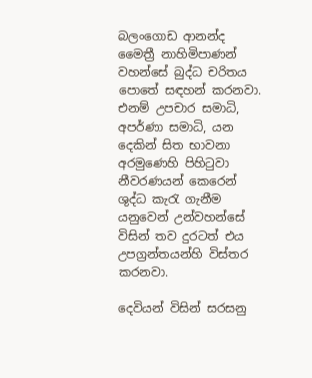බලංගොඩ ආනන්ද මෛත්‍රී නාහිමිපාණන් වහන්සේ බුද්ධ චරිතය පොතේ සඳහන් කරනවා. එනම් උපචාර සමාධි, අපර්ණා සමාධි, යන දෙකින් සිත භාවනා අරමුණෙහි පිහිටුවා නීවරණයන් කෙරෙන් ශුද්ධ කැරැ ගැනීම යනුවෙන් උන්වහන්සේ විසින් තව දුරටත් එය උපග්‍රන්තයන්හි විස්තර කරනවා.

දෙවියන් විසින් සරසනු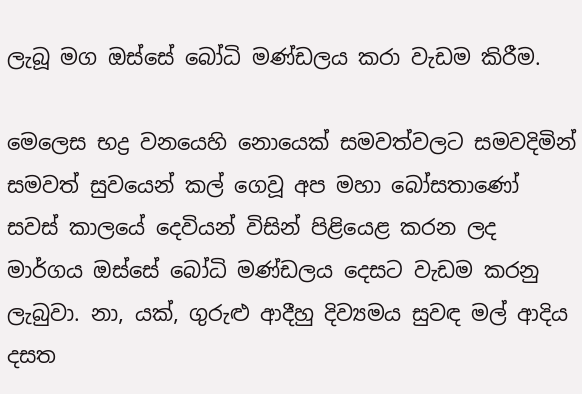ලැබූ මග ඔස්සේ බෝධි මණ්ඩලය කරා වැඩම කිරීම.

මෙලෙස භද්‍ර වනයෙහි නොයෙක් සමවත්වලට සමවදිමින් සමවත් සුවයෙන් කල් ගෙවූ අප මහා බෝසතාණෝ සවස් කාලයේ දෙවියන් විසින් පිළියෙළ කරන ලද මාර්ගය ඔස්සේ බෝධි මණ්ඩලය දෙසට වැඩම කරනු ලැබුවා. නා, යක්, ගුරුළු ආදීහු දිව්‍යමය සුවඳ මල් ආදිය දසත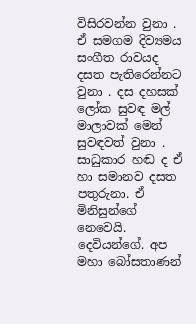විසිරවන්න වුනා . ඒ සමගම දිව්‍යමය සංගීත රාවයද දසත පැතිරෙන්නට වුනා . දස දහසක් ලෝක සුවඳ මල් මාලාවක් මෙන් සුවඳවත් වුනා . සාධුකාර හඬ ද ඒ හා සමානව දසත පතුරුනා. ඒ මිනිසුන්ගේ නෙවෙයි. දෙවියන්ගේ. අප මහා බෝසතාණන්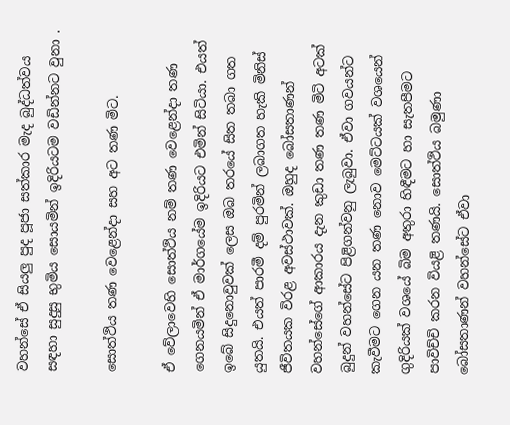වහන්සේ ඒ සියලු පුද පූජා සත්කාර මැද බුද්ධත්වය සඳහා සුදුසු භුමිය සොයමින් ඉදිරියටම වඩින්නට වුනා .

සොත්ථිය තණ වෙළෙන්දා සහ අට තණ මිට.

ඒ වේලාවෙහි සොත්ථිය නම් තණ වෙළෙන්දා තණ ගෙනයමින් ඒ මාර්ගයේම ඉදිරියට එමින් සිටියා. එයත් ඉබේ සිදුනොවුවක් ලෙස ඔබ තරයේ සිත තබා ගත යුතයි. එයත් පාරමී දම් පුරමින් ලබාගත හැකි මිනිස් ජීවිතයක විරළ අවස්ථාවක්. ඔහුද බෝසතාණන් වහන්සේගේ ආකාරය දැන කුඩා තණ තණ මිටි අටක් බුදුන් වහන්සේට පිළිගන්වනු ලැබුවා. ඒවා ගවයන්ට කැවීමට ගෙන යන තණ නොව මෙට්ටයක් වශයෙන් ගුදිරියක් වශයේ බිම අතුරා හිඳීමට හා සැතපීමට පාවිච්චි කරන වියළි තණයි. සොත්ථිය බමුණා බෝසතාණන් වහන්සේට ඒවා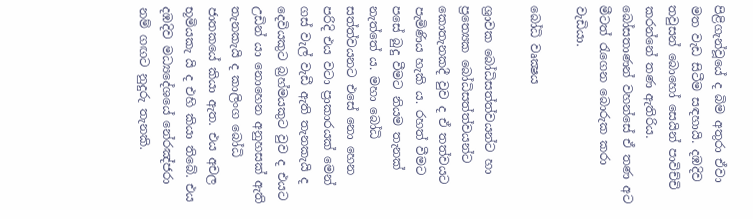පිළිගැන්වූයේ ද බිම අතුරා ඒවා මත වැඩ සිටීම සඳහායි. දඹදිව තවුසන් බොහෝ සෙයින් පාවිච්චි කරන්නේ තණ ඇතිරිය. බෝසතාණන් වහන්සේ ඒ තණ අට මීටත් රැගෙන බොරුක කරා වැඩියා.

බෝධි වෘක්‍ෂය

ශ්‍රාවක බෝධිසත්ත්වයන්ට හා ප්‍ර‍ත්‍යෙක බෝධිසත්ත්වයන්ට කොතැනකදී වුව ද ඒ තත්වයට පැමිණිය හැකි ය. රහත් වීමට පසේ බුදු වීමට නියම තැනක් නැත්තේ ය. මහා බෝධි සත්ත්වයනට එසේ නො හෙන පරිදි එය වටා ප්‍රාකාරයක් මෙන් ගස් වැල් වැඩී ඇති තැනකැයි ද දෙවියකුට බ්‍ර‍හ්මයකුට වුව ද එයට උඩින් යා නොහෙන අනුහසක් ඇති තැනකැයි ද කාලිංග බෝධි ජාතකයේ කියා ඇත. එය අචල භූමියකැ යි ද එහි කියා තිබේ. එය දඹදිව මධ්‍යදේශයේ නේරඤ්ජරා නම් ගඟට නුදුරු තැනකි.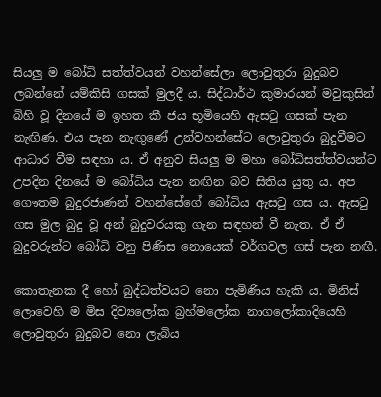සියලු ම බෝධි සත්ත්වයන් වහන්සේලා ලොවුතුරා බුදුබව ලබන්නේ යම්කිසි ගසක් මුලදී ය. සිද්ධාර්ථ කුමාරයන් මවුකුසින් බිහි වූ දිනයේ ම ඉහත කී ජය භූමියෙහි ඇසටු ගසක් පැන නැඟිණ. එය පැන නැඟුණේ උන්වහන්සේට ලොවුතුරා බුදුවීමට ආධාර වීම සඳහා ය. ඒ අනුව සියලු ම මහා බෝධිසත්ත්වයන්ට උපදින දිනයේ ම බෝධිය පැන නඟින බව සිතිය යුතු ය. අප ගෞතම බුදුරජාණන් වහන්සේගේ බෝධිය ඇසටු ගස ය. ඇසටු ගස මුල බුදු වූ අන් බුදුවරයකු ගැන සඳහන් වී නැත. ඒ ඒ බුදුවරුන්ට බෝධි වනු පිණිස නොයෙක් වර්ගවල ගස් පැන නඟී.

කොතැනක දී හෝ බුද්ධත්වයට නො පැමිණිය හැකි ය. මිනිස් ලොවෙහි ම මිස දිව්‍ය‍ලෝක බ්‍ර‍හ්මලෝක නාගලෝකාදියෙහි ලොවුතුරා බුදුබව නො ලැබිය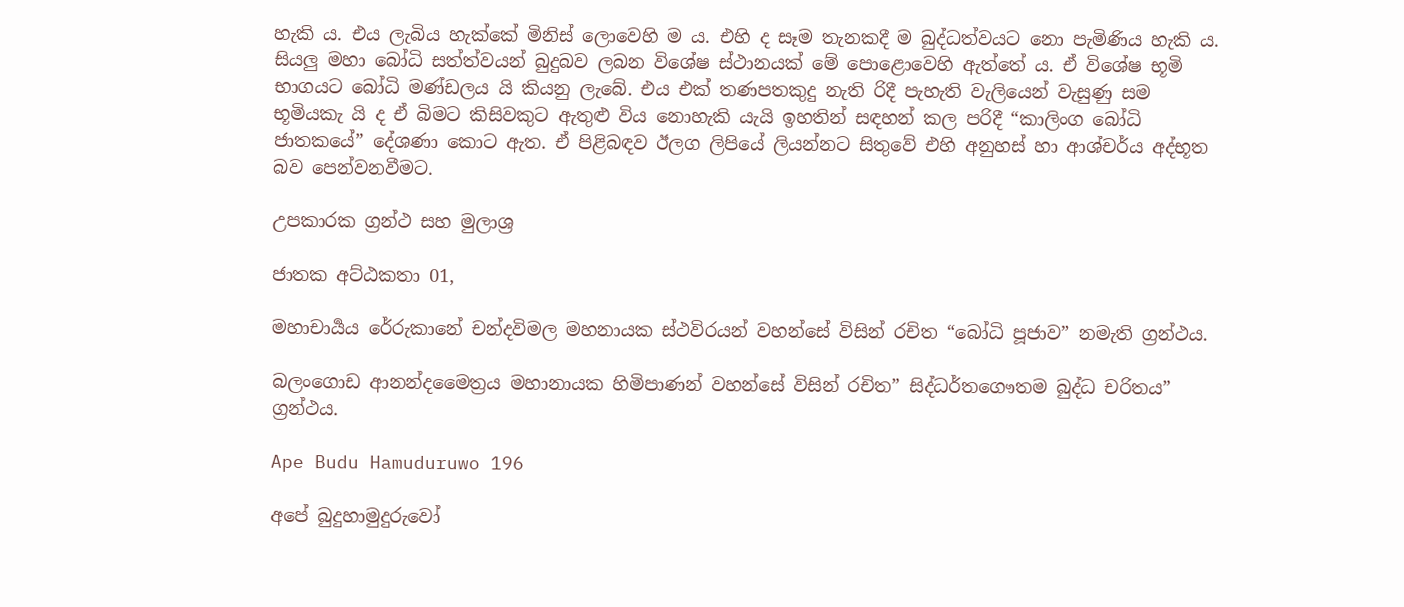හැකි ය. එය ලැබිය හැක්කේ මිනිස් ලොවෙහි ම ය. එහි ද සෑම තැනකදී ම බුද්ධත්වයට නො පැමිණිය හැකි ය. සියලු මහා බෝධි සත්ත්වයන් බුදුබව ලබන විශේෂ ස්ථානයක් මේ පොළොවෙහි ඇත්තේ ය. ඒ විශේෂ භූමි භාගයට බෝධි මණ්ඩලය යි කියනු ලැබේ. එය එක් තණපතකුදු නැති රිදී පැහැති වැලියෙන් වැසුණු සම භූමියකැ යි ද ඒ බිමට කිසිවකුට ඇතුළු විය නොහැකි යැයි ඉහතින් සඳහන් කල පරිදී “කාලිංග බෝධි ජාතකයේ” දේශණා කොට ඇත. ඒ පිළිබඳව ඊලග ලිපියේ ලියන්නට සිතුවේ එහි අනුහස් හා ආශ්චර්ය අද්භූත බව පෙන්වනවීමට.

උපකාරක ග්‍රන්ථ සහ මුලාශ්‍ර

ජාතක අට්ඨකතා 01,

මහාචාර්‍යය රේරුකානේ චන්දවිමල මහනායක ස්ථවිරයන් වහන්සේ විසින් රචිත “බෝධි පූජාව” නමැති ග්‍රන්ථය.

බලංගොඩ ආනන්දමෛත්‍රය මහානායක හිමිපාණන් වහන්සේ විසින් රචිත” සිද්ධර්තගෞතම බුද්ධ චරිතය” ග්‍රන්ථය.

Ape Budu Hamuduruwo 196

අපේ බුදුහාමුදුරුවෝ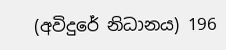(අවිදුරේ නිධානය) 196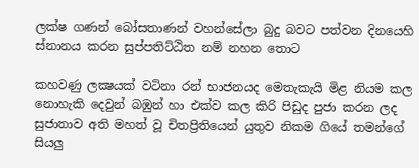ලක්ෂ ගණන් බෝසතාණන් වහන්සේලා බුදු බවට පත්වන දිනයෙහි ස්නානය කරන සුප්පතිට්ඨිත නම් නහන තොට

කහවණු ලක්‍ෂයක් වටිනා රන් භාජනයද මෙතැකැයි මිළ නියම කල නොහැකි දෙවුන් බඹුන් හා එක්ව කල කිරි පිඩුද පුජා කරන ලද සුජාතාව අති මහත් වූ චිතප්‍රිතියෙන් යුතුව නිකම ගියේ තමන්ගේ සියලු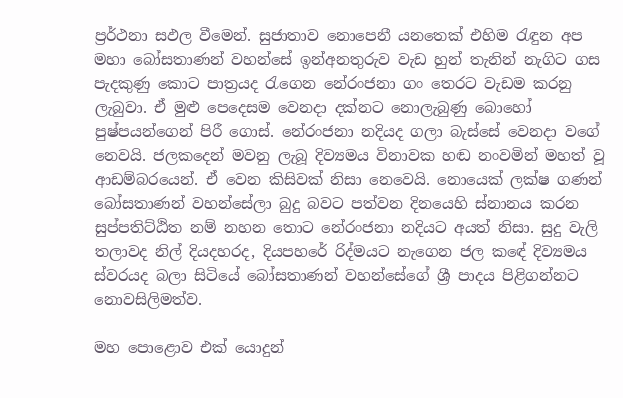ප්‍රර්ථනා සඵල වීමෙන්. සුජාතාව නොපෙනී යනතෙක් එහිම රැඳුන අප මහා බෝසතාණන් වහන්සේ ඉන්අනතුරුව වැඩ හුන් තැනින් නැගිට ගස පැදකුණු කොට පාත්‍රයද රැගෙන නේරංජනා ගං තෙරට වැඩම කරනු ලැබුවා. ඒ මුළු පෙදෙසම වෙනදා දක්නට නොලැබුණු බොහෝ පුෂ්පයන්ගෙන් පිරී ගොස්. නේරංජනා නදියද ගලා බැස්සේ වෙනදා වගේ නෙවයි. ජලකදෙන් මවනු ලැබූ දිව්‍යමය විනාවක හඬ නංවමින් මහත් වූ ආඩම්බරයෙන්. ඒ වෙන කිසිවක් නිසා නෙවෙයි. නොයෙක් ලක්ෂ ගණන් බෝසතාණන් වහන්සේලා බුදු බවට පත්වන දිනයෙහි ස්නානය කරන සුප්පතිට්ඨිත නම් නහන තොට නේරංජනා නදියට අයත් නිසා. සුදු වැලි තලාවද නිල් දියදහරද, දියපහරේ රිද්මයට නැගෙන ජල කඳේ දිව්‍යමය ස්වරයද බලා සිටියේ බෝසතාණන් වහන්සේගේ ශ්‍රී පාදය පිළිගන්නට නොවසිලිමත්ව.

මහ පොළොව එක් යොදුන්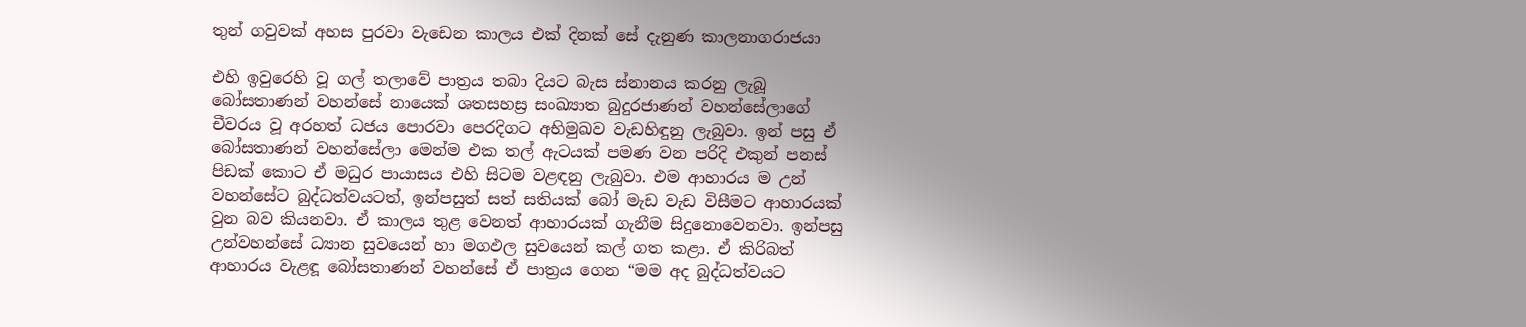තුන් ගවුවක් අහස පුරවා වැඩෙන කාලය එක් දිනක් සේ දැනුණ කාලනාගරාජයා

එහි ඉවුරෙහි වූ ගල් තලාවේ පාත්‍රය තබා දියට බැස ස්නානය කරනු ලැබූ බෝසතාණන් වහන්සේ නායෙක් ශතසහස්‍ර සංඛ්‍යාත බුදුරජාණන් වහන්සේලාගේ චීවරය වූ අරහත් ධජය පොරවා පෙරදිගට අභිමුඛව වැඩහිඳුනු ලැබුවා. ඉන් පසු ඒ බෝසතාණන් වහන්සේලා මෙන්ම එක තල් ඇටයක් පමණ වන පරිදි එකුන් පනස් පිඩක් කොට ඒ මධුර පායාසය එහි සිටම වළඳනු ලැබුවා. එම ආහාරය ම උන් වහන්සේට බුද්ධත්වයටත්, ඉන්පසුත් සත් සතියක් බෝ මැඩ වැඩ විසීමට ආහාරයක් වුන බව කියනවා. ඒ කාලය තුළ වෙනත් ආහාරයක් ගැනීම සිදුනොවෙනවා. ඉන්පසු උන්වහන්සේ ධ්‍යාන සුවයෙන් හා මගඵල සුවයෙන් කල් ගත කළා. ඒ කිරිබත් ආහාරය වැළඳූ බෝසතාණන් වහන්සේ ඒ පාත්‍රය ගෙන “මම අද බුද්ධත්වයට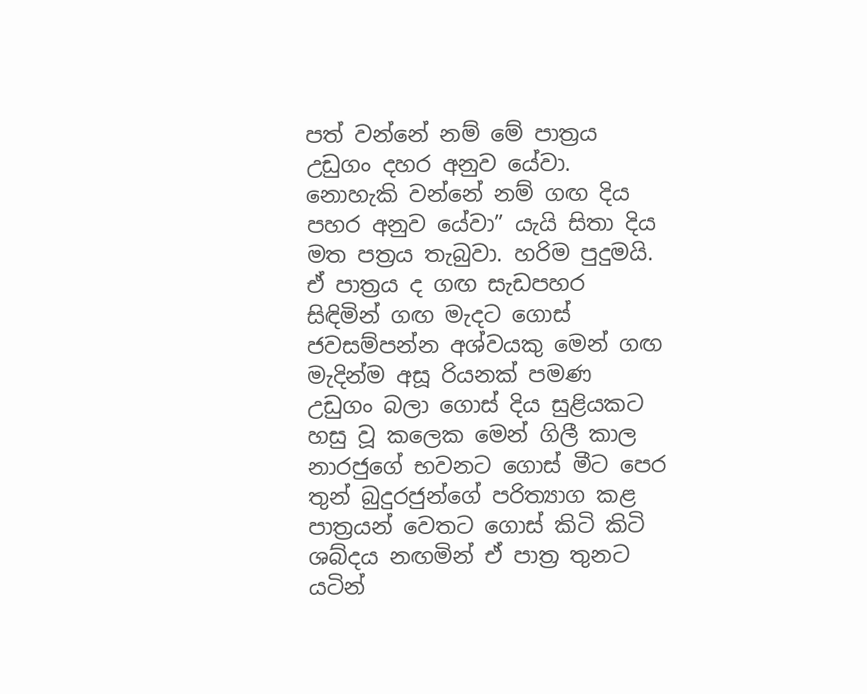පත් වන්නේ නම් මේ පාත්‍රය උඩුගං දහර අනුව යේවා. නොහැකි වන්නේ නම් ගඟ දිය පහර අනුව යේවා” යැයි සිතා දිය මත පත්‍රය තැබුවා. හරිම පුදුමයි. ඒ පාත්‍රය ද ගඟ සැඩපහර සිඳිමින් ගඟ මැදට ගොස් ජවසම්පන්න අශ්වයකු මෙන් ගඟ මැදින්ම අසූ රියනක් පමණ උඩුගං බලා ගොස් දිය සුළියකට හසු වූ කලෙක මෙන් ගිලී කාල නාරජුගේ භවනට ගොස් මීට පෙර තුන් බුදුරජුන්ගේ පරිත්‍යාග කළ පාත්‍රයන් වෙතට ගොස් කිටි කිටි ශබ්දය නඟමින් ඒ පාත්‍ර තුනට යටින්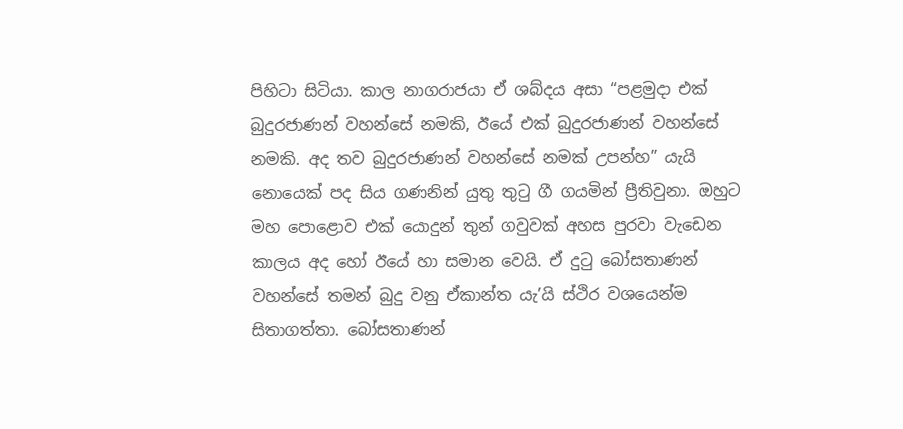පිහිටා සිටියා. කාල නාගරාජයා ඒ ශබ්දය අසා “පළමුදා එක් බුදුරජාණන් වහන්සේ නමකි, ඊයේ එක් බුදුරජාණන් වහන්සේ නමකි. අද තව බුදුරජාණන් වහන්සේ නමක් උපන්හ” යැයි නොයෙක් පද සිය ගණනින් යුතු තුටු ගී ගයමින් ප්‍රීතිවුනා. ඔහුට මහ පොළොව එක් යොදුන් තුන් ගවුවක් අහස පුරවා වැඩෙන කාලය අද හෝ ඊයේ හා සමාන වෙයි. ඒ දුටු බෝසතාණන් වහන්සේ තමන් බුදු වනු ඒකාන්ත යැ’යි ස්ථිර වශයෙන්ම සිතාගත්තා. බෝසතාණන්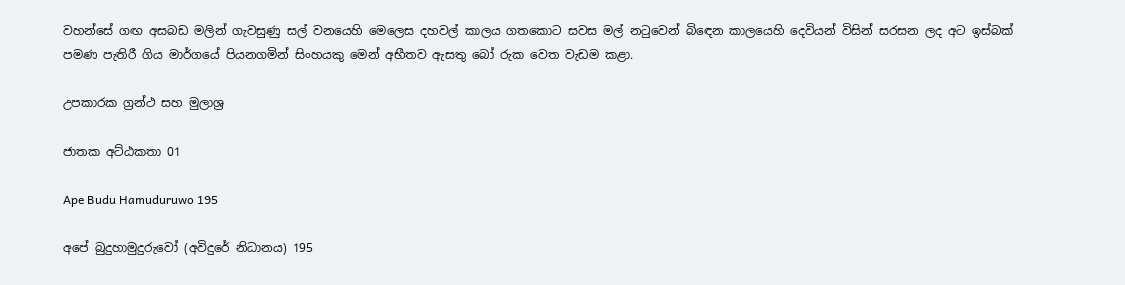වහන්සේ ගඟ අසබඩ මලින් ගැවසුණු සල් වනයෙහි මෙලෙස දහවල් කාලය ගතකොට සවස මල් නටුවෙන් බිඳෙන කාලයෙහි දෙවියන් විසින් සරසන ලද අට ඉස්බක් පමණ පැතිරී ගිය මාර්ගයේ පියනගමින් සිංහයකු මෙන් අභීතව ඇසතු බෝ රුක වෙත වැඩම කළා.

උපකාරක ග්‍රන්ථ සහ මුලාශ්‍ර

ජාතක අට්ඨකතා 01

Ape Budu Hamuduruwo 195

අපේ බුදුහාමුදුරුවෝ (අවිදුරේ නිධානය) 195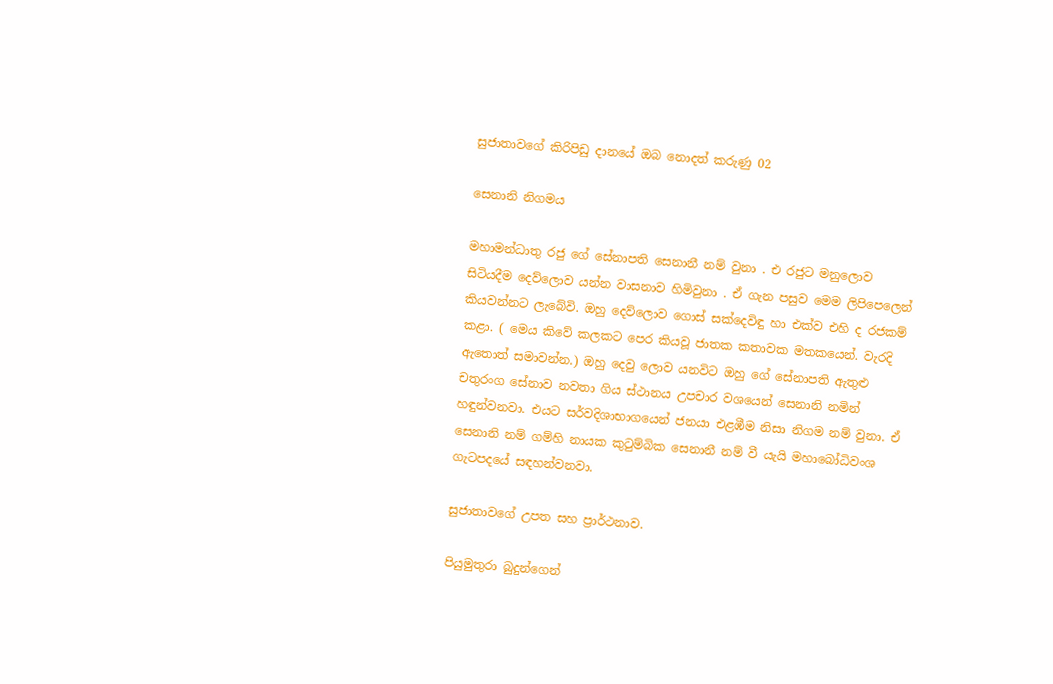සුජාතාවගේ කිරිපිඩු දානයේ ඔබ නොදත් කරුණු 02

සෙනානි නිගමය

මහාමන්ධාතු රජු ගේ සේනාපති සෙනානී නම් වුනා . එ රජුට මනුලොව සිටියදීම දෙව්ලොව යන්න වාසනාව හිමිවුනා . ඒ ගැන පසුව මෙම ලිපිපෙලෙන් කියවන්නට ලැබේවි. ඔහු දෙව්ලොව ගොස් සක්දෙවිඳු හා එක්ව එහි ද රජකම් කළා. ( මෙය කිවේ කලකට පෙර කියවූ ජාතක කතාවක මතකයෙන්. වැරදි ඇතොත් සමාවන්න.) ඔහු දෙවු ලොව යනවිට ඔහු ගේ සේනාපති ඇතුළු චතුරංග සේනාව නවතා ගිය ස්ථානය උපචාර වශයෙන් සෙනානි නමින් හඳුන්වනවා. එයට සර්වදිශාභාගයෙන් ජනයා එළඹීම නිසා නිගම නම් වුනා. ඒ සෙනානි නම් ගම්හි නායක කුටුම්බික සෙනානී නම් වී යැයි මහාබෝධිවංශ ගැටපදයේ සඳහන්වනවා.

සුජාතාවගේ උපත සහ ප්‍රාර්ථනාව.

පියුමුතුරා බුදුන්ගෙන්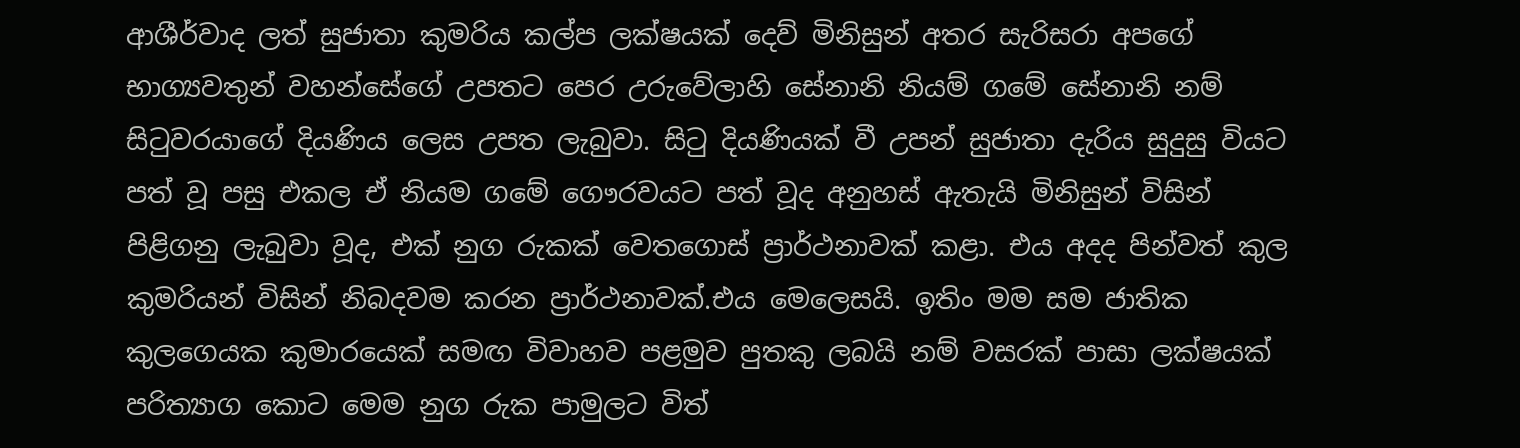ආශීර්වාද ලත් සුජාතා කුමරිය කල්ප ලක්ෂයක් දෙව් මිනිසුන් අතර සැරිසරා අපගේ භාග්‍යවතුන් වහන්සේගේ උපතට පෙර උරුවේලාහි සේනානි නියම් ගමේ සේනානි නම් සිටුවරයාගේ දියණිය ලෙස උපත ලැබුවා. සිටු දියණියක් වී උපන් සුජාතා දැරිය සුදුසු වියට පත් වූ පසු එකල ඒ නියම ගමේ ගෞරවයට පත් වූද අනුහස් ඇතැයි මිනිසුන් විසින් පිළිගනු ලැබුවා වූද, එක් නුග රුකක් වෙතගොස් ප්‍රාර්ථනාවක් කළා. එය අදද පින්වත් කුල කුමරියන් විසින් නිබදවම කරන ප්‍රාර්ථනාවක්.එය මෙලෙසයි. ඉතිං මම සම ජාතික කුලගෙයක කුමාරයෙක් සමඟ විවාහව පළමුව පුතකු ලබයි නම් වසරක් පාසා ලක්ෂයක් පරිත්‍යාග කොට මෙම නුග රුක පාමුලට විත්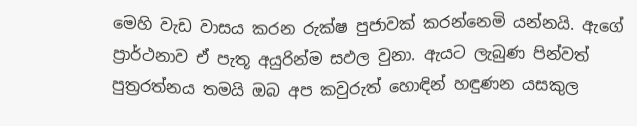මෙහි වැඩ වාසය කරන රුක්ෂ පුජාවක් කරන්නෙමි යන්නයි. ඇගේ ප්‍රාර්ථනාව ඒ පැතූ අයුරින්ම සඵල වුනා. ඇයට ලැබුණ පින්වත් පුත්‍රරත්නය තමයි ඔබ අප කවුරුත් හොඳින් හඳුණන යසකුල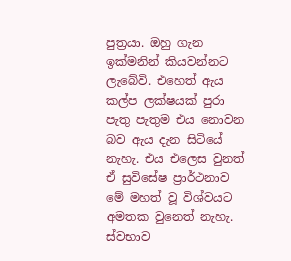පුත්‍රයා. ඔහු ගැන ඉක්මනින් කියවන්නට ලැබේවි. එහෙත් ඇය කල්ප ලක්ෂයක් පුරා පැතු පැතුම එය නොවන බව ඇය දැන සිටියේ නැහැ. එය එලෙස වුනත් ඒ සුවිසේෂ ප්‍රාර්ථනාව මේ මහත් වූ විශ්වයට අමතක වුනෙත් නැහැ. ස්වභාව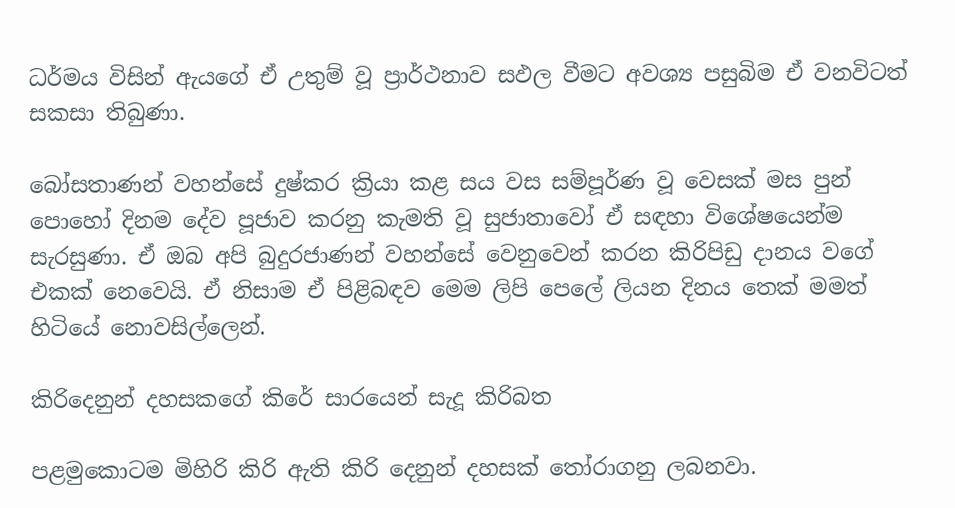ධර්මය විසින් ඇයගේ ඒ උතුම් වූ ප්‍රාර්ථනාව සඵල වීමට අවශ්‍ය පසුබිම ඒ වනවිටත් සකසා තිබුණා.

බෝසතාණන් වහන්සේ දුෂ්කර ක්‍රියා කළ සය වස සම්පූර්ණ වූ වෙසක් මස පුන් පොහෝ දිනම දේව පූජාව කරනු කැමති වූ සුජාතාවෝ ඒ සඳහා විශේෂයෙන්ම සැරසුණා. ඒ ඔබ අපි බුදුරජාණන් වහන්සේ වෙනුවෙන් කරන කිරිපිඩු දානය වගේ එකක් නෙවෙයි. ඒ නිසාම ඒ පිළිබඳව මෙම ලිපි පෙලේ ලියන දිනය තෙක් මමත් හිටියේ නොවසිල්ලෙන්.

කිරිදෙනුන් දහසකගේ කිරේ සාරයෙන් සැදූ කිරිබත

පළමුකොටම මිහිරි කිරි ඇති කිරි දෙනුන් දහසක් තෝරාගනු ලබනවා.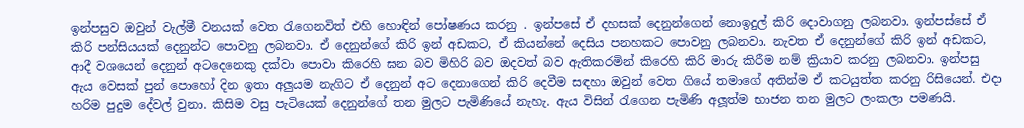ඉන්පසුව ඔවුන් වැල්මී වනයක් වෙත රැගෙනවිත් එහි හොඳින් පෝෂණය කරනු . ඉන්පසේ ඒ දහසක් දෙනුන්ගෙන් නොඉදුල් කිරි දොවාගනු ලබනවා. ඉන්පස්සේ ඒ කිරි පන්සියයක් දෙනුන්ට පොවනු ලබනවා. ඒ දෙනුන්ගේ කිරි ඉන් අඩකට, ඒ කියන්නේ දෙසිය පනහකට පොවනු ලබනවා. නැවත ඒ දෙනුන්ගේ කිරි ඉන් අඩකට, ආදී වශයෙන් දෙනුන් අටදෙනෙකු දක්වා පොවා කිරෙහි ඝන බව මිහිරි බව ඔදවත් බව ඇතිකරමින් කිරෙහි කිරි මාරු කිරීම නම් ක්‍රියාව කරනු ලබනවා. ඉන්පසු ඇය වෙසක් පුන් පොහෝ දින ඉතා අලුයම නැගිට ඒ දෙනුන් අට දෙනාගෙන් කිරි දෙවීම සඳහා ඔවුන් වෙත ගියේ තමාගේ අතින්ම ඒ කටයුත්ත කරනු රිසියෙන්. එදා හරිම පුදුම දේවල් වුනා. කිසිම වසු පැටියෙක් දෙනුන්ගේ තන මුලට පැමිණියේ නැහැ. ඇය විසින් රැගෙන පැමිණි අලූත්ම භාජන තන මුලට ලංකලා පමණයි.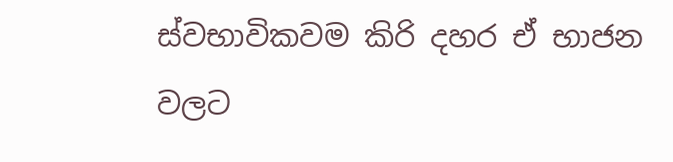ස්වභාවිකවම කිරි දහර ඒ භාජන වලට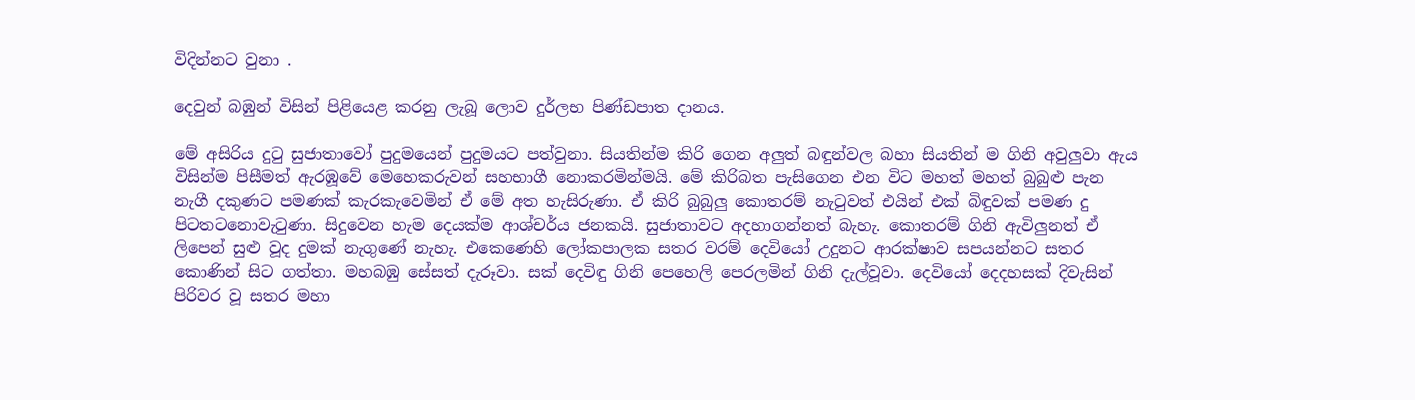විදින්නට වුනා .

දෙවුන් බඹුන් විසින් පිළියෙළ කරනු ලැබූ ලොව දුර්ලභ පිණ්ඩපාත දානය.

මේ අසිරිය දුටු සුජාතාවෝ පුදුමයෙන් පුදුමයට පත්වුනා. සියතින්ම කිරි ගෙන අලුත් බඳුන්වල බහා සියතින් ම ගිනි අවුලුවා ඇය විසින්ම පිසීමත් ඇරඹූවේ මෙහෙකරුවන් සහභාගී නොකරමින්මයි. මේ කිරිබත පැසිගෙන එන විට මහත් මහත් බුබුළු පැන නැගී දකුණට පමණක් කැරකැවෙමින් ඒ මේ අත හැසිරුණා. ඒ කිරි බුබුලු කොතරම් නැටුවත් එයින් එක් බිඳුවක් පමණ දු පිටතටනොවැටුණා. සිදුවෙන හැම දෙයක්ම ආශ්චර්ය ජනකයි. සුජාතාවට අදහාගන්නත් බැහැ. කොතරම් ගිනි ඇවිලුනත් ඒ ලිපෙන් සුළු වූද දුමක් නැගුණේ නැහැ. එකෙණෙහි ලෝකපාලක සතර වරම් දෙවියෝ උදුනට ආරක්ෂාව සපයන්නට සතර කොණින් සිට ගත්තා. මහබඹු සේසත් දැරූවා. සක් දෙවිඳු ගිනි පෙහෙලි පෙරලමින් ගිනි දැල්වූවා. දෙවියෝ දෙදහසක් දිවැසින් පිරිවර වූ සතර මහා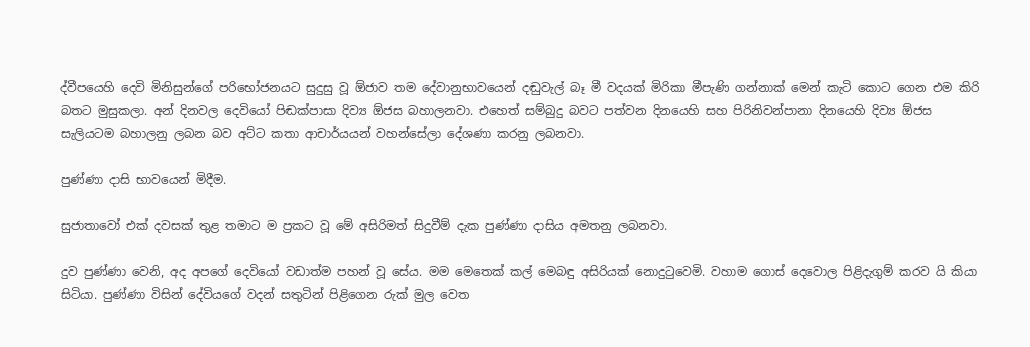ද්වීපයෙහි දෙවි මිනිසුන්ගේ පරිභෝජනයට සුදුසු වූ ඕජාව තම දේවානුභාවයෙන් දඬුවැල් බෑ මී වදයක් මිරිකා මීපැණි ගන්නාක් මෙන් කැටි කොට ගෙන එම කිරි බතට මුසුකලා. අන් දිනවල දෙවියෝ පිඬක්පාසා දිව්‍ය ඕජස බහාලනවා. එහෙත් සම්බුදු බවට පත්වන දිනයෙහි සහ පිරිනිවන්පානා දිනයෙහි දිව්‍ය ඕජස සැලියටම බහාලනු ලබන බව අට්ට කතා ආචාර්යයන් වහන්සේලා දේශණා කරනු ලබනවා.

පුණ්ණා දාසි භාවයෙන් මිදීම.

සුජාතාවෝ එක් දවසක් තුළ තමාට ම ප්‍රකට වූ මේ අසිරිමත් සිදුවීම් දැක පුණ්ණා දාසිය අමතනු ලබනවා.

දුව පුණ්ණා වෙනි, අද අපගේ දෙවියෝ වඩාත්ම පහන් වූ සේය. මම මෙතෙක් කල් මෙබඳු අසිරියක් නොදුටුවෙමි. වහාම ගොස් දෙවොල පිළිදැගුම් කරව යි කියා සිටියා. පුණ්ණා විසින් දේවියගේ වදන් සතුටින් පිළිගෙන රුක් මුල වෙත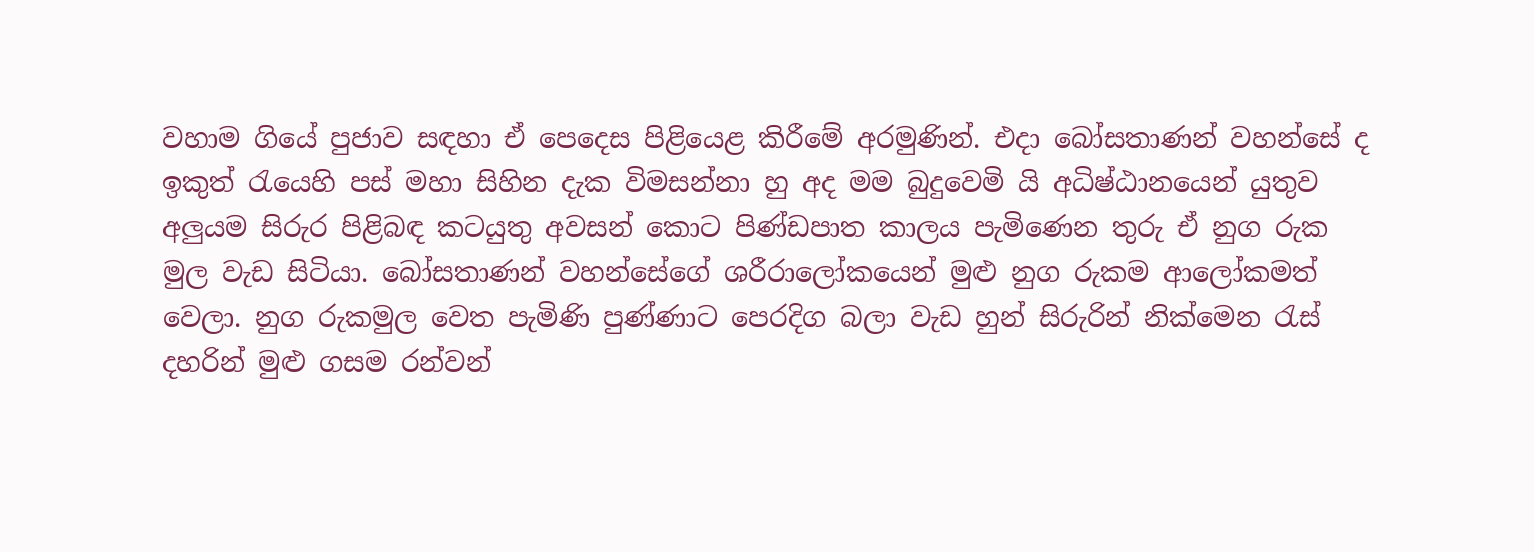වහාම ගියේ පුජාව සඳහා ඒ පෙදෙස පිළියෙළ කිරීමේ අරමුණින්. එදා බෝසතාණන් වහන්සේ ද ඉකුත් රැයෙහි පස් මහා සිහින දැක විමසන්නා හු අද මම බුදුවෙමි යි අධිෂ්ඨානයෙන් යුතුව අලුයම සිරුර පිළිබඳ කටයුතු අවසන් කොට පිණ්ඩපාත කාලය පැමිණෙන තුරු ඒ නුග රුක මුල වැඩ සිටියා. බෝසතාණන් වහන්සේගේ ශරීරාලෝකයෙන් මුළු නුග රුකම ආලෝකමත් වෙලා. නුග රුකමුල වෙත පැමිණි පුණ්ණාට පෙරදිග බලා වැඩ හුන් සිරුරින් නික්මෙන රැස් දහරින් මුළු ගසම රන්වන්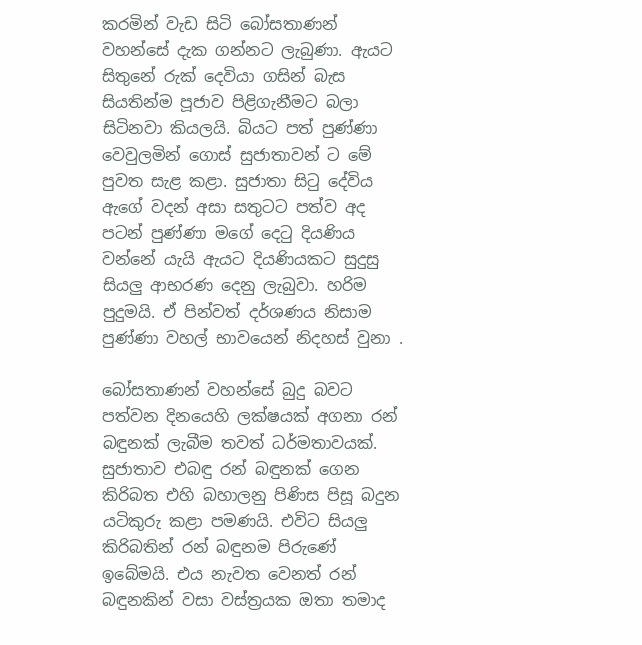කරමින් වැඩ සිටි බෝසතාණන් වහන්සේ දැක ගන්නට ලැබුණා. ඇයට සිතුනේ රුක් දෙවියා ගසින් බැස සියතින්ම පූජාව පිළිගැනීමට බලා සිටිනවා කියලයි. බියට පත් පුණ්ණා වෙවුලමින් ගොස් සුජාතාවන් ට මේ පුවත සැළ කළා. සුජාතා සිටු දේවිය ඇගේ වදන් අසා සතුටට පත්ව අද පටන් පුණ්ණා මගේ දෙටු දියණිය වන්නේ යැයි ඇයට දියණියකට සුදුසු සියලු ආභරණ දෙනු ලැබුවා. හරිම පුදුමයි. ඒ පින්වත් දර්ශණය නිසාම පුණ්ණා වහල් භාවයෙන් නිදහස් වුනා .

බෝසතාණන් වහන්සේ බුදු බවට පත්වන දිනයෙහි ලක්ෂයක් අගනා රන් බඳුනක් ලැබීම තවත් ධර්මතාවයක්. සුජාතාව එබඳු රන් බඳුනක් ගෙන කිරිබත එහි බහාලනු පිණිස පිසූ බදුන යටිකුරු කළා පමණයි. එවිට සියලු කිරිබතින් රන් බඳුනම පිරුණේ ඉබේමයි. එය නැවත වෙනත් රන් බඳුනකින් වසා වස්ත්‍රයක ඔතා තමාද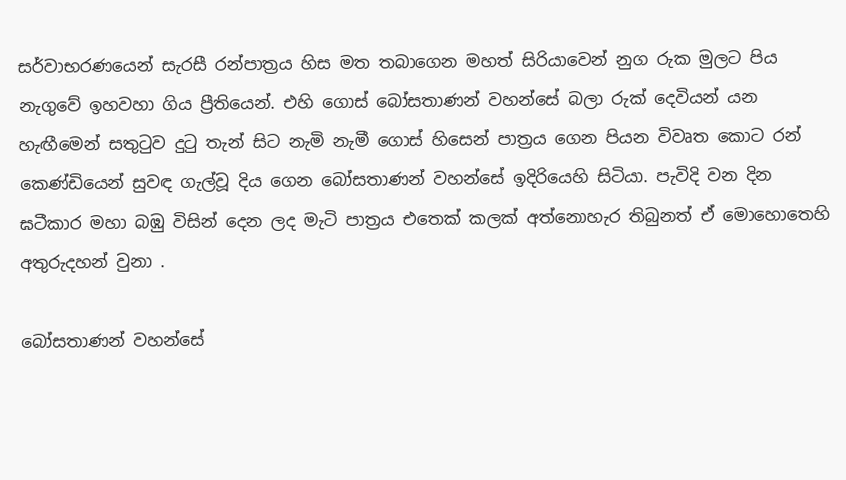සර්වාභරණයෙන් සැරසී රන්පාත්‍රය හිස මත තබාගෙන මහත් සිරියාවෙන් නුග රුක මුලට පිය නැගුවේ ඉහවහා ගිය ප්‍රීතියෙන්. එහි ගොස් බෝසතාණන් වහන්සේ බලා රුක් දෙවියන් යන හැඟීමෙන් සතුටුව දුටු තැන් සිට නැමි නැමී ගොස් හිසෙන් පාත්‍රය ගෙන පියන විවෘත කොට රන් කෙණ්ඩියෙන් සුවඳ ගැල්වූ දිය ගෙන බෝසතාණන් වහන්සේ ඉදිරියෙහි සිටියා. පැවිදි වන දින ඝටීකාර මහා බඹු විසින් දෙන ලද මැටි පාත්‍රය එතෙක් කලක් අත්නොහැර තිබුනත් ඒ මොහොතෙහි අතුරුදහන් වුනා .

බෝසතාණන් වහන්සේ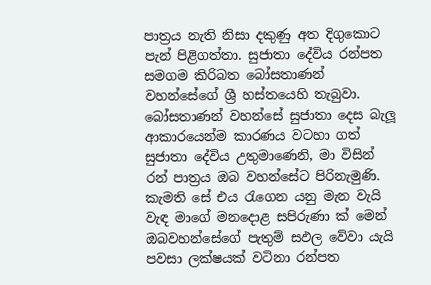පාත්‍රය නැති නිසා දකුණු අත දිගුකොට පැන් පිළිගත්තා. සුජාතා දේවිය රන්පත සමගම කිරිබත බෝසතාණන් වහන්සේගේ ශ්‍රී හස්තයෙහි තැබුවා. බෝසතාණන් වහන්සේ සුජාතා දෙස බැලූ ආකාරයෙන්ම කාරණය වටහා ගත් සුජාතා දේවිය උතුමාණෙනි, මා විසින් රන් පාත්‍රය ඔබ වහන්සේට පිරිනැමුණි. කැමති සේ එය රැගෙන යනු මැන වැයි වැඳ මාගේ මනදොළ සපිරුණා ක් මෙන් ඔබවහන්සේගේ පැතුම් සඵල වේවා යැයි පවසා ලක්ෂයක් වටිනා රන්පත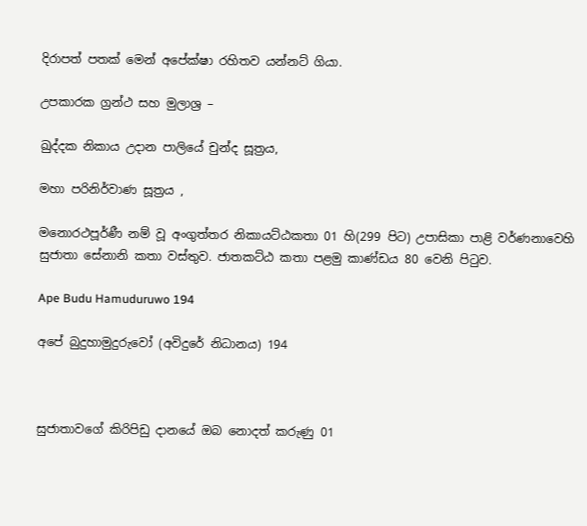දිරාපත් පතක් මෙන් අපේක්ෂා රහිතව යන්නට් ගියා.

උපකාරක ග්‍රන්ථ සහ මුලාශ්‍ර –

ඛුද්දක නිකාය උදාන පාලියේ චුන්ද සූත්‍රය,

මහා පරිනිර්වාණ සූත්‍රය ,

මනොරථපූර්ණී නම් වූ අංගුත්තර නිකායට්ඨකතා 01 හි(299 පිට) උපාසිකා පාළි වර්ණනාවෙහි සුජාතා සේනානි කතා වස්තුව. ජාතකට්ඨ කතා පළමු කාණ්ඩය 80 වෙනි පිටුව.

Ape Budu Hamuduruwo 194

අපේ බුදුහාමුදුරුවෝ (අවිදුරේ නිධානය) 194



සුජාතාවගේ කිරිපිඩු දානයේ ඔබ නොදත් කරුණු 01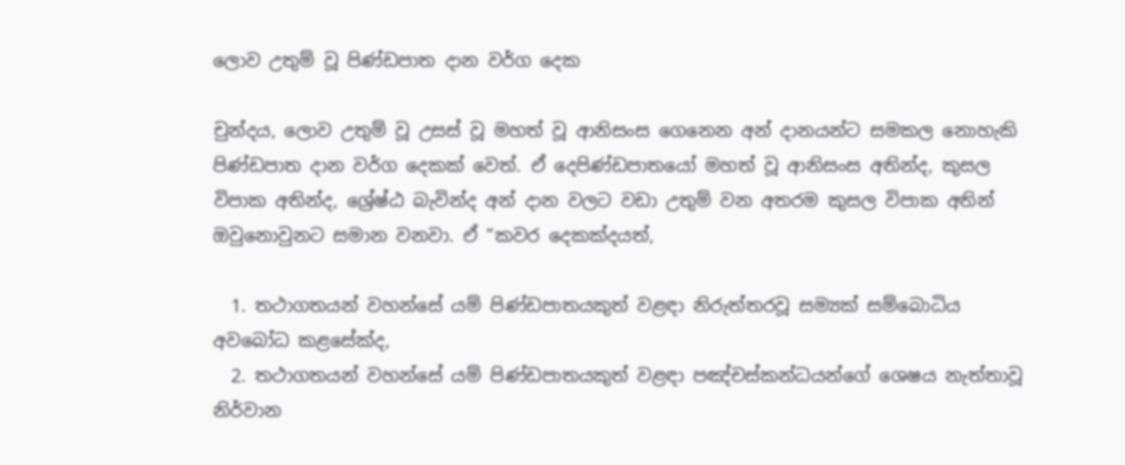ලොව උතුම් වූ පිණ්ඩපාත දාන වර්ග දෙක

චුන්දය, ලොව උතුම් වූ උසස් වූ මහත් වූ ආනිසංස ගෙනෙන අන් දානයන්ට සමකල නොහැකි පිණ්ඩපාත දාන වර්ග දෙකක් වෙත්. ඒ දෙපිණ්ඩපාතයෝ මහත් වූ ආනිසංස අතින්ද, කුසල විපාක අතින්ද, ශ්‍රේෂ්ඨ බැවින්ද අන් දාන වලට වඩා උතුම් වන අතරම කුසල විපාක අතින් ඔවුනොවුනට සමාන වනවා. ඒ “කවර දෙකක්දයත්,

  1. තථාගතයන් වහන්සේ යම් පිණ්ඩපාතයකුත් වළඳා නිරුත්තරවූ සම්‍යක් සම්බොධිය අවබෝධ කළසේක්ද,
  2. තථාගතයන් වහන්සේ යම් පිණ්ඩපාතයකුත් වළඳා පඤ්චස්කන්ධයන්ගේ ශෙෂය නැත්තාවූ නිර්වාන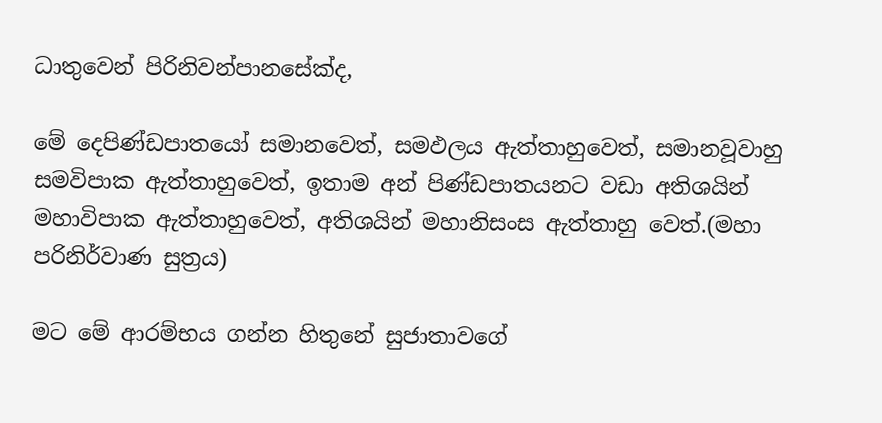ධාතුවෙන් පිරිනිවන්පානසේක්ද,

මේ දෙපිණ්ඩපාතයෝ සමානවෙත්, සමඵලය ඇත්තාහුවෙත්, සමානවූවාහු සමවිපාක ඇත්තාහුවෙත්, ඉතාම අන් පිණ්ඩපාතයනට වඩා අතිශයින් මහාවිපාක ඇත්තාහුවෙත්, අතිශයින් මහානිසංස ඇත්තාහු වෙත්.(මහා පරිනිර්වාණ සුත්‍රය)

මට මේ ආරම්භය ගන්න හිතුනේ සුජාතාවගේ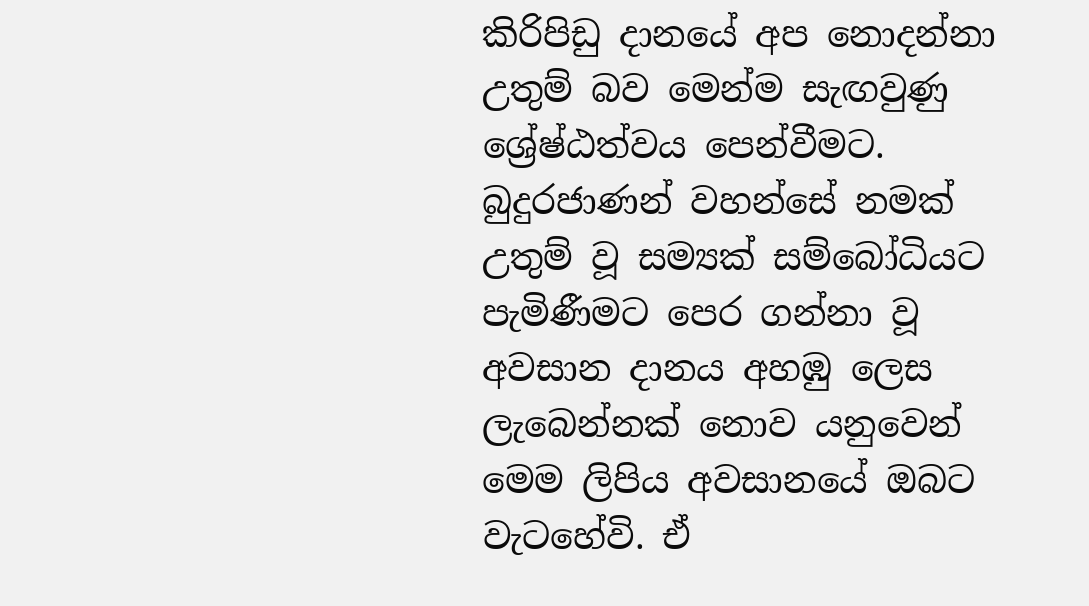කිරිපිඩු දානයේ අප නොදන්නා උතුම් බව මෙන්ම සැඟවුණු ශ්‍රේෂ්ඨත්වය පෙන්වීමට. බුදුරජාණන් වහන්සේ නමක් උතුම් වූ සම්‍යක් සම්බෝධියට පැමිණීමට පෙර ගන්නා වූ අවසාන දානය අහඹු ලෙස ලැබෙන්නක් නොව යනුවෙන් මෙම ලිපිය අවසානයේ ඔබට වැටහේවි. ඒ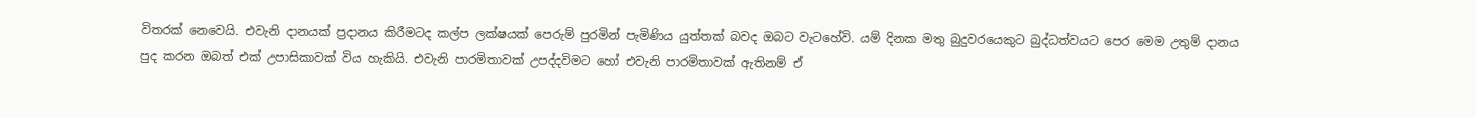විතරක් නෙවෙයි. එවැනි දානයක් ප්‍රදානය කිරීමටද කල්ප ලක්ෂයක් පෙරුම් පුරමින් පැමිණිය යුත්තක් බවද ඔබට වැටහේවි. යම් දිනක මතු බුදුවරයෙකුට බුද්ධත්වයට පෙර මෙම උතුම් දානය පුද කරන ඔබත් එක් උපාසිකාවක් විය හැකියි. එවැනි පාරමිතාවක් උපද්දවිමට හෝ එවැනි පාරමිතාවක් ඇතිනම් ඒ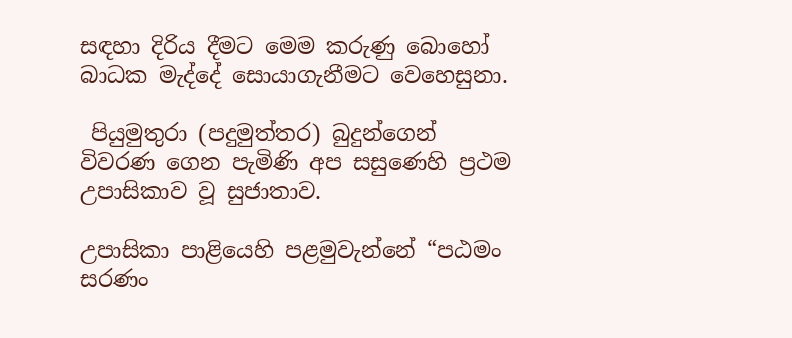සඳහා දිරිය දීමට මෙම කරුණු බොහෝ බාධක මැද්දේ සොයාගැනීමට වෙහෙසුනා.

 පියුමුතුරා (පදුමුත්තර) බුදුන්ගෙන් විවරණ ගෙන පැමිණි අප සසුණෙහි ප්‍රථම උපාසිකාව වූ සුජාතාව.

උපාසිකා පාළියෙහි පළමුවැන්නේ “පඨමං සරණං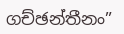ගච්ඡන්තීනං”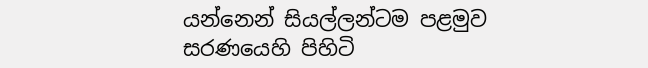යන්නෙන් සියල්ලන්ටම පළමුව සරණයෙහි පිහිටි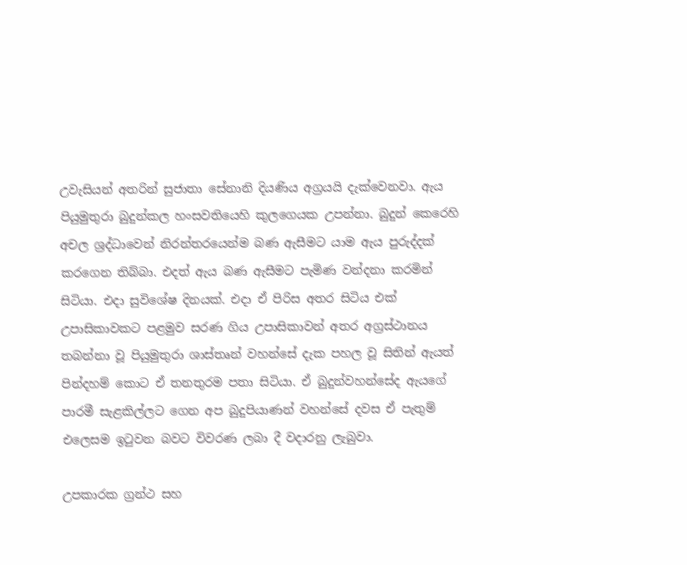උවැසියන් අතරින් සුජාතා සේනානි දියණිය අග්‍රයයි දැක්වෙනවා. ඇය පියුමුතුරා බුදුන්කල හංසවතියෙහි කුලගෙයක උපන්නා. බුදුන් කෙරෙහි අචල ශ්‍රද්ධාවෙන් නිරන්තරයෙන්ම බණ ඇසීමට යාම ඇය පුරුද්දක් කරගෙන තිබ්බා. එදත් ඇය බණ ඇසීමට පැමිණ වන්දනා කරමින් සිටියා. එදා සුවිශේෂ දිනයක්. එදා ඒ පිරිස අතර සිටිය එක් උපාසිකාවකට පළමුව සරණ ගිය උපාසිකාවන් අතර අග්‍රස්ථානය තබන්නා වූ පියුමුතුරා ශාස්තෘන් වහන්සේ දැක පහල වූ සිතින් ඇයත් පින්දහම් කොට ඒ තනතුරම පතා සිටියා. ඒ බුදුන්වහන්සේද ඇයගේ පාරමී සැළකිල්ලට ගෙන අප බුදුපියාණන් වහන්සේ දවස ඒ පැතුම් එලෙසම ඉටුවන බවට විවරණ ලබා දී වදාරනු ලැබුවා.

උපකාරක ග්‍රන්ථ සහ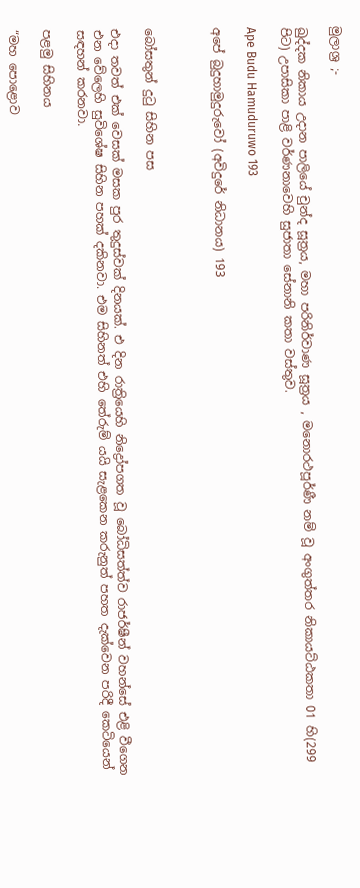මුලාශ්‍ර ;-

ඛුද්දක නිකාය උදාන පාලියේ චුන්ද සූත්‍රය, මහා පරිනිර්වාණ සූත්‍රය , මනොරථපූර්ණී නම් වූ අංගුත්තර නිකායට්ඨකතා 01 හි(299 පිට) උපාසිකා පාළි වර්ණනාවෙහි සුජාතා සේනානි කතා වස්තුව.

Ape Budu Hamuduruwo 193

අපේ බුදුහාමුදුරුවෝ (අවිදුරේ නිධානය) 193



බෝසතුන් දුටු සිහින පස

එදා තවත් එක් වෙසක් මසක පුර තුදුස්වක් දිනයක්. එ දින රාත්‍රියෙහි නිද්‍රෝපගත වූ බෝධිසත්ත්ව රාජර්ෂීන් වහන්සේ එළි වීගෙන එන වේලෙහි සුවිශේෂ සිහින පහක් දකිනවා. එම සිහිනත් එහි තේරුම් යයි සැළකෙන කරුනුත් පහත දැක්වෙන පරිදී කෙටියෙන් සඳහන් කරනවා.

පළමු සිහිනය

“මහ පොළොව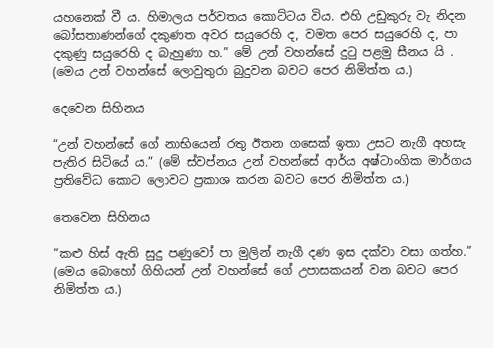යහනෙක් වී ය. හිමාලය පර්වතය කොට්ටය විය. එහි උඩුකුරු වැ නිදන බෝසතාණන්ගේ දකුණත අවර සයුරෙහි ද, වමත පෙර සයුරෙහි ද, පා දකුණු සයුරෙහි ද බැහුණා හ.” මේ උන් වහන්සේ දුටු පළමු සීනය යි . (මෙය උන් වහන්සේ ලොවුතුරා බුදුවන බවට පෙර නිමිත්ත ය.)

දෙවෙන සිහිනය

“උන් වහන්සේ ගේ නාභියෙන් රතු ඊතන ගසෙක් ඉතා උසට නැගී අහසැ පැතිර සිටියේ ය.” (මේ ස්වප්නය උන් වහන්සේ ආර්ය අෂ්ටාංගික මාර්ගය ප්‍රතිවේධ කොට ලොවට ප්‍රකාශ කරන බවට පෙර නිමිත්ත ය.)

තෙවෙන සිහිනය

“කළු හිස් ඇති සුදු පණුවෝ පා මුලින් නැගී දණ ඉස දක්වා වසා ගත්හ.” (මෙය බොහෝ ගිහියන් උන් වහන්සේ ගේ උපාසකයන් වන බවට පෙර නිමිත්ත ය.)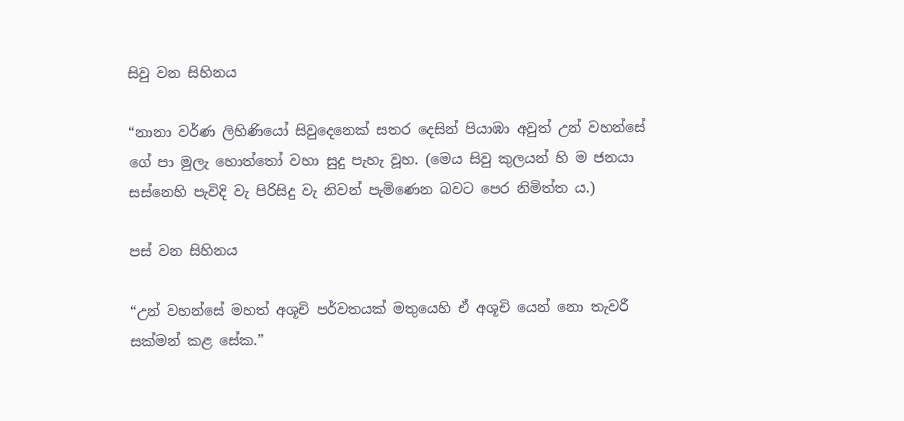සිවු වන සිහිනය

“නානා වර්ණ ලිහිණියෝ සිවුදෙනෙක් සතර දෙසින් පියාඹා අවුත් උන් වහන්සේ ගේ පා මුලැ හොත්තෝ වහා සුදු පැහැ වූහ. (මෙය සිවු කුලයන් හි ම ජනයා සස්නෙහි පැවිදි වැ පිරිසිදු වැ නිවන් පැමිණෙන බවට පෙර නිමිත්ත ය.)

පස් වන සිහිනය

“උන් වහන්සේ මහත් අශූචි පර්වතයක් මතුයෙහි ඒ අශූචි යෙන් නො තැවරී සක්මන් කළ සේක.”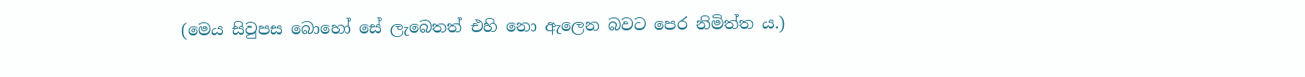(මෙය සිවුපස බොහෝ සේ ලැබෙතත් එහි නො ඇලෙන බවට පෙර නිමිත්ත ය.)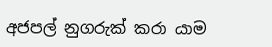අජපල් නුගරුක් කරා යාම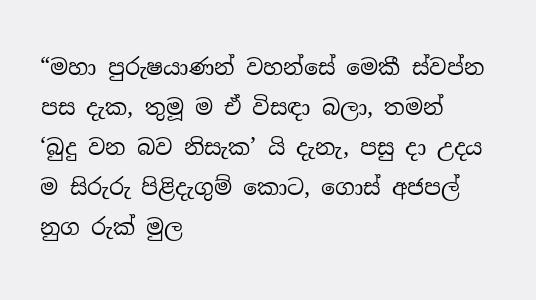“මහා පුරුෂයාණන් වහන්සේ මෙකී ස්වප්න පස දැක, තුමූ ම ඒ විසඳා බලා, තමන් ‘බුදු වන බව නිසැක’ යි දැනැ, පසු දා උදය ම සිරුරු පිළිදැගුම් කොට, ගොස් අජපල් නුග රුක් මුල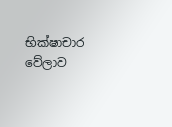භික්ෂාචාර වේලාව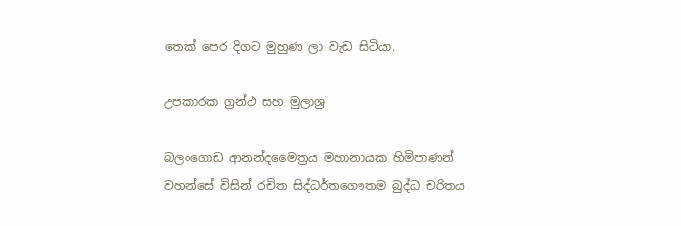තෙක් පෙර දිගට මුහුණ ලා වැඩ සිටියා.

උපකාරක ග්‍රන්ථ සහ මුලාශ්‍ර

බලංගොඩ ආනන්දමෛත්‍රය මහානායක හිමිපාණන් වහන්සේ විසින් රචිත සිද්ධර්තගෞතම බුද්ධ චරිතය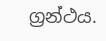ග්‍රන්ථය.